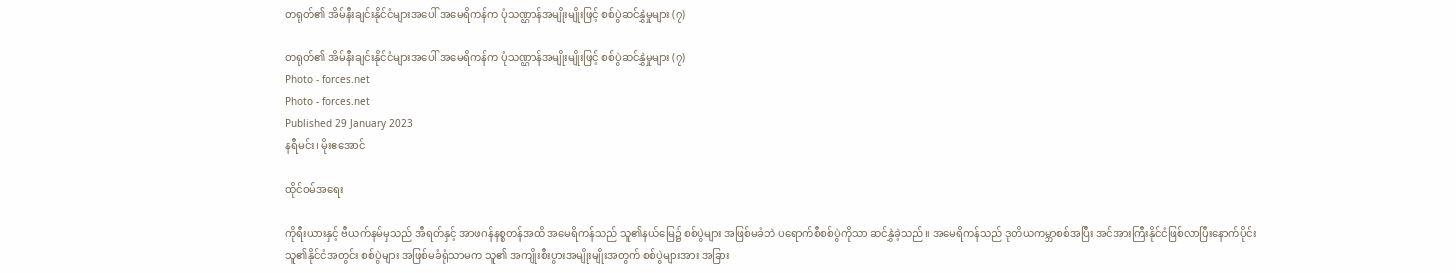တရုတ်၏ အိမ်နီးချင်းနိုင်ငံများအပေါ် အမေရိကန်က ပုံသဏ္ဌာန်အမျိုးမျိုးဖြင့် စစ်ပွဲဆင်နွှဲမှုများ (၇)

တရုတ်၏ အိမ်နီးချင်းနိုင်ငံများအပေါ် အမေရိကန်က ပုံသဏ္ဌာန်အမျိုးမျိုးဖြင့် စစ်ပွဲဆင်နွှဲမှုများ (၇)
Photo - forces.net
Photo - forces.net
Published 29 January 2023
နရီမင်း၊ မိုးဧအောင်

ထိုင်ဝမ်အရေး

ကိုရီးယားနှင့် ဗီယက်နမ်မှသည် အီရတ်နှင့် အာဖဂန်နစ္စတန်အထိ အမေရိကန်သည် သူ၏နယ်မြေ၌ စစ်ပွဲများ အဖြစ်မခံဘဲ ပရောက်စီစစ်ပွဲကိုသာ ဆင်နွှဲခဲ့သည်။ အမေရိကန်သည် ဒုတိယကမ္ဘာစစ်အပြီး အင်အားကြီးနိုင်ငံဖြစ်လာပြီးနောက်ပိုင်း သူ၏နိုင်ငံအတွင်း စစ်ပွဲများ အဖြစ်မခံရုံသာမက သူ၏ အကျိုးစီးပွားအမျိုးမျိုးအတွက် စစ်ပွဲများအား အခြား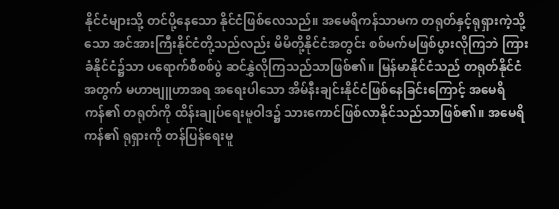နိုင်ငံများသို့ တင်ပို့နေသော နိုင်ငံဖြစ်လေသည်။ အမေရိကန်သာမက တရုတ်နှင့်ရုရှားကဲ့သို့သော အင်အားကြီးနိုင်ငံတို့သည်လည်း မိမိတို့နိုင်ငံအတွင်း စစ်မက်မဖြစ်ပွားလိုကြဘဲ ကြားခံနိုင်ငံ၌သာ ပရောက်စီစစ်ပွဲ ဆင်နွှဲလိုကြသည်သာဖြစ်၏။ မြန်မာနိုင်ငံသည် တရုတ်နိုင်ငံအတွက် မဟာဗျူဟာအရ အရေးပါသော အိမ်နီးချင်းနိုင်ငံဖြစ်နေခြင်းကြောင့် အမေရိကန်၏ တရုတ်ကို ထိန်းချုပ်ရေးမူဝါဒ၌ ‌သားကောင်ဖြစ်လာနိုင်သည်သာဖြစ်၏။ အမေရိကန်၏ ရုရှားကို တန်ပြန်ရေးမူ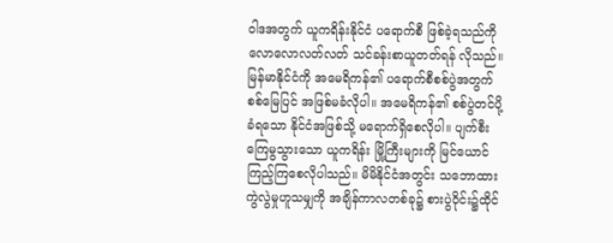ဝါဒအတွက် ယူကရိန်းနိုင်ငံ ပရောက်စီ ဖြစ်ခဲ့ရသည်ကို လောလောလတ်လတ် သင်ခန်းစာယူတတ်ရန် လိုသည်။ မြန်မာနိုင်ငံကို အမေရိကန်၏ ပရောက်စီစစ်ပွဲအတွက် စစ်မြေပြင် အဖြစ်မခံလိုပါ။ အမေရိကန်၏ စစ်ပွဲတင်ပို့ခံရသော နိုင်ငံအဖြစ်သို့ မရောက်ရှိစေလိုပါ။ ပျက်စီးကြေမွသွားသော ယူကရိန်း မြို့ကြီးများကို မြင်ယောင်ကြည့်ကြစေလိုပါသည်။ မိမိနိုင်ငံအတွင်း သဘောထားကွဲလွဲမှုဟူသမျှကို အချိန်ကာလတစ်ခု၌ စားပွဲဝိုင်း၌ထိုင်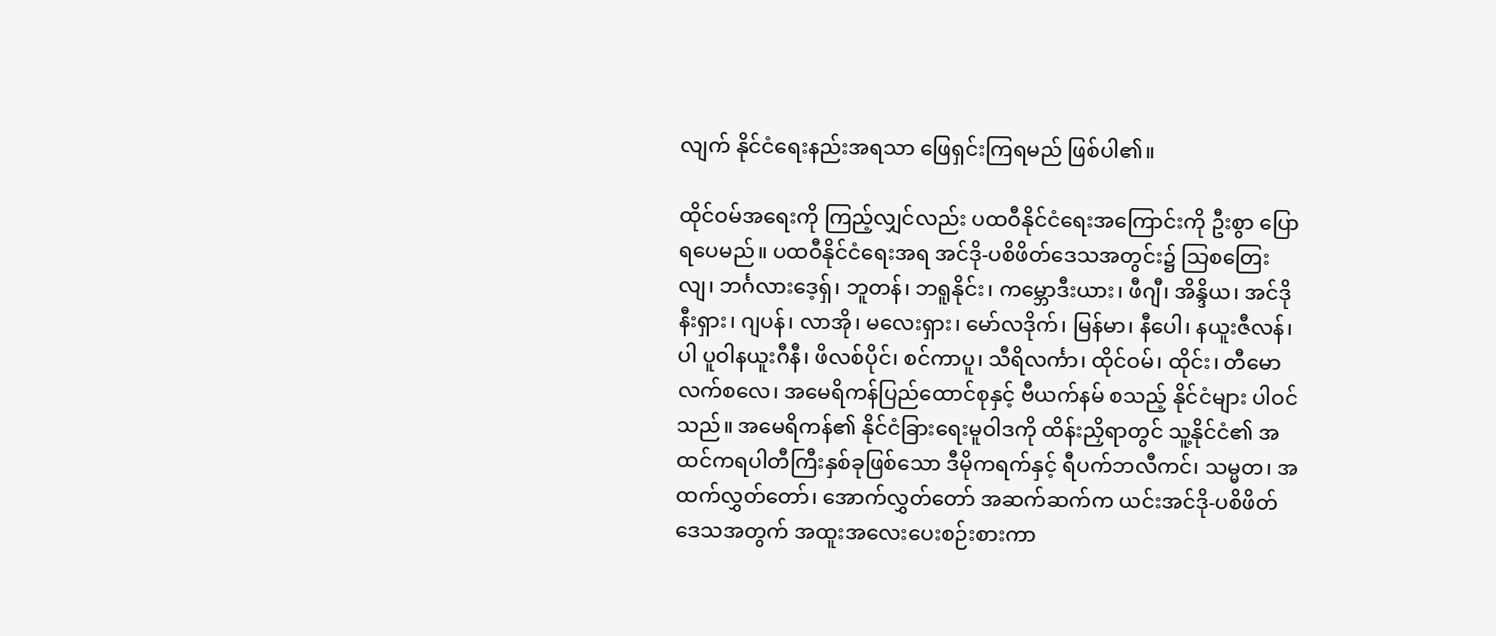လျက် နိုင်ငံရေးနည်းအရသာ ဖြေရှင်းကြရမည် ဖြစ်ပါ၏။

ထိုင်ဝမ်အရေးကို ကြည့်လျှင်လည်း ပထဝီနိုင်ငံရေးအကြောင်းကို ဦးစွာ ပြောရပေမည်။ ပထဝီနိုင်ငံရေးအရ အင်ဒို-ပစိဖိတ်ဒေသအတွင်း၌ သြစတြေးလျ၊ ဘင်္ဂလားဒေ့ရှ်၊ ဘူတန်၊ ဘရူနိုင်း၊ ကမ္ဘောဒီးယား၊ ဖီဂျီ၊ အိန္ဒိယ၊ အင်ဒိုနီးရှား၊ ဂျပန်၊ လာအို၊ မလေးရှား၊ မော်လဒိုက်၊ မြန်မာ၊ နီပေါ၊ နယူးဇီလန်၊ ပါ ပူဝါနယူးဂီနီ၊ ဖိလစ်ပိုင်၊ စင်ကာပူ၊ သီရိလင်္ကာ၊ ထိုင်ဝမ်၊ ထိုင်း၊ တီမော လက်စလေ၊ အမေရိကန်ပြည်ထောင်စုနှင့် ဗီယက်နမ် စသည့် နိုင်ငံများ ပါဝင်သည်။ အမေရိကန်၏ နိုင်ငံခြားရေးမူဝါဒကို ထိန်းညှိရာတွင် သူ့နိုင်ငံ၏ အထင်ကရပါတီကြီးနှစ်ခုဖြစ်သော ဒီမိုကရက်နှင့် ရီပက်ဘလီကင်၊ သမ္မတ၊ အထက်လွှတ်တော်၊ အောက်လွှတ်တော် အဆက်ဆက်က ယင်းအင်ဒို-ပစိဖိတ်ဒေသအတွက် အထူးအလေးပေးစဉ်းစားကာ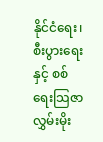နိုင်ငံရေး၊ စီးပွားရေးနှင့် စစ်ရေးသြဇာ လွှမ်းမိုး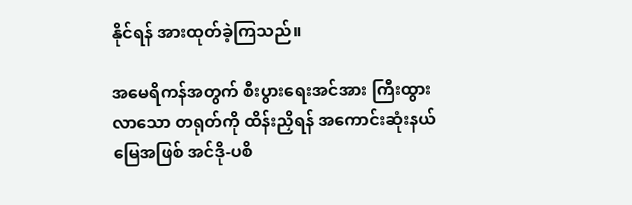နိုင်ရန် အားထုတ်ခဲ့ကြသည်။

အမေရိကန်အတွက် စီးပွားရေးအင်အား ကြီးထွားလာသော တရုတ်ကို ထိန်းညှိရန် အကောင်းဆုံးနယ်မြေအဖြစ် အင်ဒို-ပစိ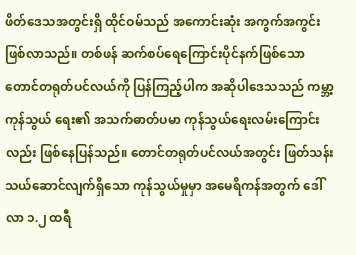ဖိတ်ဒေသအတွင်းရှိ ထိုင်ဝမ်သည် အကောင်းဆုံး အကွက်အကွင်း ဖြစ်လာသည်။ တစ်ဖန် ဆက်စပ်ရေကြောင်းပိုင်နက်ဖြစ်သော တောင်တရုတ်ပင်လယ်ကို ပြန်ကြည့်ပါက အဆိုပါဒေသသည် ကမ္ဘာ့ကုန်သွယ် ရေး၏ အသက်ဓာတ်ပမာ ကုန်သွယ်ရေးလမ်းကြောင်းလည်း ဖြစ်နေပြန်သည်။ တောင်တရုတ်ပင်လယ်အတွင်း ဖြတ်သန်းသယ်ဆောင်လျက်ရှိသော ကုန်သွယ်မှုမှာ အမေရိကန်အတွက် ဒေါ်လာ ၁.၂ ထရီ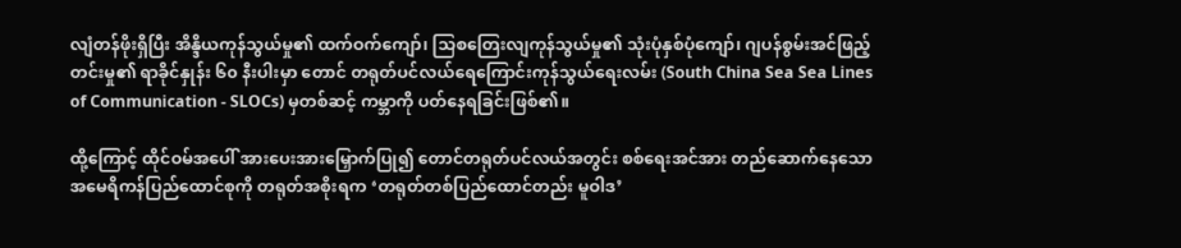လျံတန်ဖိုးရှိပြီး အိန္ဒိယကုန်သွယ်မှု၏ ထက်ဝက်ကျော်၊ သြစတြေးလျကုန်သွယ်မှု၏ သုံးပုံနှစ်ပုံကျော်၊ ဂျပန်စွမ်းအင်ဖြည့်တင်းမှု၏ ရာခိုင်နှုန်း ၆၀ နီးပါးမှာ တောင် တရုတ်ပင်လယ်ရေကြောင်းကုန်သွယ်ရေးလမ်း (South China Sea Sea Lines of Communication - SLOCs) မှတစ်ဆင့် ကမ္ဘာကို ပတ်နေရခြင်းဖြစ်၏။

ထို့ကြောင့် ထိုင်ဝမ်အပေါ် အားပေးအားမြှောက်ပြု၍ တောင်တရုတ်ပင်လယ်အတွင်း စစ်ရေးအင်အား တည်ဆောက်နေသော အမေရိကန်ပြည်ထောင်စုကို တရုတ်အစိုးရက ‘တရုတ်တစ်ပြည်ထောင်တည်း မူဝါဒ’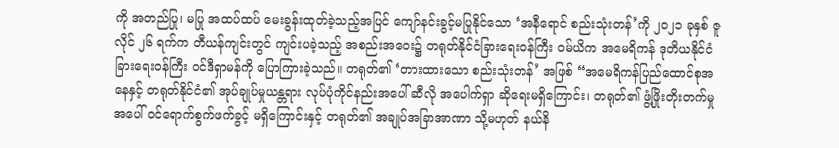ကို အတည်ပြု၊ မပြု အထပ်ထပ် မေးခွန်းထုတ်ခဲ့သည့်အပြင် ကျော်နင်းခွင့်မပြုနိုင်သော ‘အနီရောင် စည်းသုံးတန်’ကို ၂၀၂၁ ခုနှစ် ဇူလိုင် ၂၆ ရက်က တီယန်ကျင်းတွင် ကျင်းပခဲ့သည့် အစည်းအဝေး၌ တရုတ်နိုင်ငံခြားရေးဝန်ကြီး ဝမ်ယိက အမေရိကန် ဒုတိယနိုင်ငံခြားရေးဝန်ကြီး ဝင်ဒီရှာမန်ကို ပြောကြားခဲ့သည်။ တရုတ်၏ ‘တားထားသော စည်းသုံးတန်’ အဖြစ် “အမေရိကန်ပြည်ထောင်စုအနေနှင့် တရုတ်နိုင်ငံ၏ အုပ်ချုပ်မှုယန္တရား လုပ်ပုံကိုင်နည်းအပေါ် ဆီလို အပေါက်ရှာ ဆိုရေးမရှိကြောင်း၊ တရုတ်၏ ဖွံ့ဖြိုးတိုးတက်မှုအပေါ် ဝင်ရောက်စွက်ဖက်ခွင့် မရှိကြောင်းနှင့် တရုတ်၏ အချုပ်အခြာအာဏာ သို့မဟုတ် နယ်နိ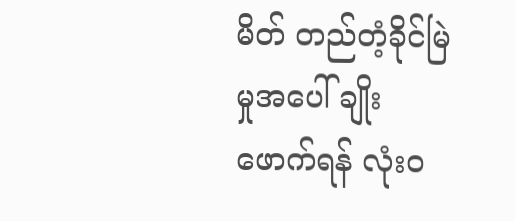မိတ် တည်တံ့ခိုင်မြဲမှုအပေါ် ချိုးဖောက်ရန် လုံးဝ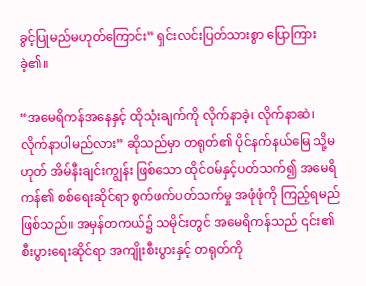ခွင့်ပြုမည်မဟုတ်ကြောင်း” ရှင်းလင်းပြတ်သားစွာ ပြောကြားခဲ့၏။

“အမေရိကန်အနေနှင့် ထိုသုံးချက်ကို လိုက်နာခဲ့၊ လိုက်နာဆဲ၊ လိုက်နာပါမည်လား” ဆိုသည်မှာ တရုတ်၏ ပိုင်နက်နယ်မြေ သို့မဟုတ် အိမ်နီးချင်းကျွန်း ဖြစ်သော ထိုင်ဝမ်နှင့်ပတ်သက်၍ အမေရိကန်၏ စစ်ရေးဆိုင်ရာ စွက်ဖက်ပတ်သက်မှု အဖုံဖုံကို ကြည့်ရမည်ဖြစ်သည်။ အမှန်တကယ်၌ သမိုင်းတွင် အမေရိကန်သည် ၎င်း၏ စီးပွားရေးဆိုင်ရာ အကျိုးစီးပွားနှင့် တရုတ်ကို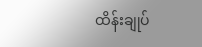ထိန်းချုပ်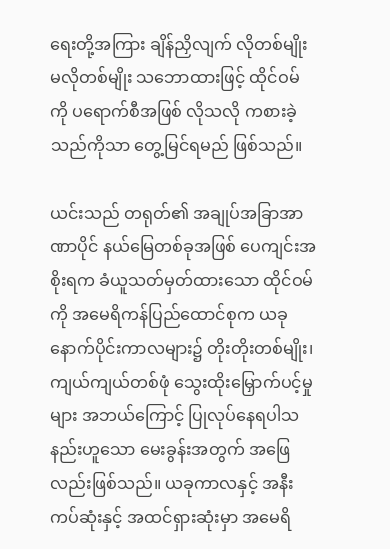ရေးတို့အကြား ချိန်ညှိလျက် လိုတစ်မျိုး မလိုတစ်မျိုး သဘောထားဖြင့် ထိုင်ဝမ်ကို ပရောက်စီအဖြစ် လိုသလို ကစားခဲ့သည်ကိုသာ တွေ့မြင်ရမည် ဖြစ်သည်။

ယင်းသည် တရုတ်၏ အချုပ်အခြာအာဏာပိုင် နယ်မြေတစ်ခုအဖြစ် ပေကျင်းအစိုးရက ခံယူသတ်မှတ်ထားသော ထိုင်ဝမ်ကို အမေရိကန်ပြည်ထောင်စုက ယခုနောက်ပိုင်းကာလများ၌ တိုးတိုးတစ်မျိုး၊ ကျယ်ကျယ်တစ်ဖုံ သွေးထိုးမြှောက်ပင့်မှုများ အဘယ်ကြောင့် ပြုလုပ်နေရပါသနည်းဟူသော မေးခွန်းအတွက် အဖြေလည်းဖြစ်သည်။ ယခုကာလနှင့် အနီးကပ်ဆုံးနှင့် အထင်ရှားဆုံးမှာ အမေရိ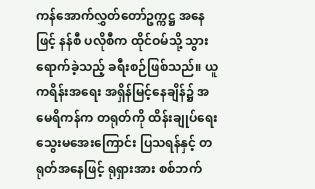ကန်အောက်လွှတ်တော်ဥက္ကဋ္ဌ အနေဖြင့် နန်စီ ပလိုစီက ထိုင်ဝမ်သို့ သွားရောက်ခဲ့သည့် ခရီးစဉ်ဖြစ်သည်။ ယူကရိန်းအရေး အရှိန်မြင့်နေချိန်၌ အမေရိကန်က တရုတ်ကို ထိန်းချုပ်ရေး သွေးမအေးကြောင်း ပြသရန်နှင့် တရုတ်အနေဖြင့် ရုရှားအား စစ်ဘက်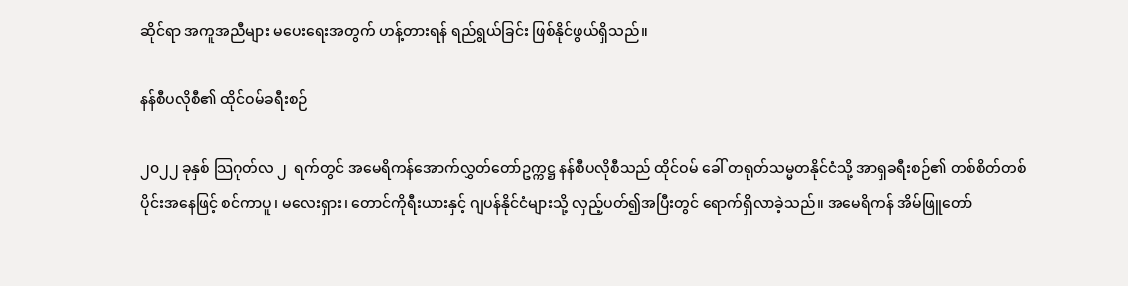ဆိုင်ရာ အကူအညီများ မပေးရေးအတွက် ဟန့်တားရန် ရည်ရွယ်ခြင်း ဖြစ်နိုင်ဖွယ်ရှိသည်။

နန်စီပလိုစီ၏ ထိုင်ဝမ်ခရီးစဉ်

၂၀၂၂ ခုနှစ် သြဂုတ်လ ၂  ရက်တွင် အမေရိကန်အောက်လွှတ်တော်ဥက္ကဋ္ဌ နန်စီပလိုစီသည် ထိုင်ဝမ် ခေါ် တရုတ်သမ္မတနိုင်ငံသို့ အာရှခရီးစဉ်၏ တစ်စိတ်တစ်ပိုင်းအနေဖြင့် စင်ကာပူ၊ မလေးရှား၊ တောင်ကိုရီးယားနှင့် ဂျပန်နိုင်ငံများသို့ လှည့်ပတ်၍အပြီးတွင် ရောက်ရှိလာခဲ့သည်။ အမေရိကန် အိမ်ဖြူတော်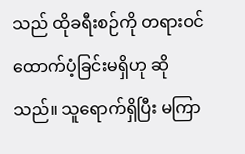သည် ထိုခရီးစဉ်ကို တရားဝင်ထောက်ပံ့ခြင်းမရှိဟု ဆိုသည်။ သူရောက်ရှိပြီး မကြာ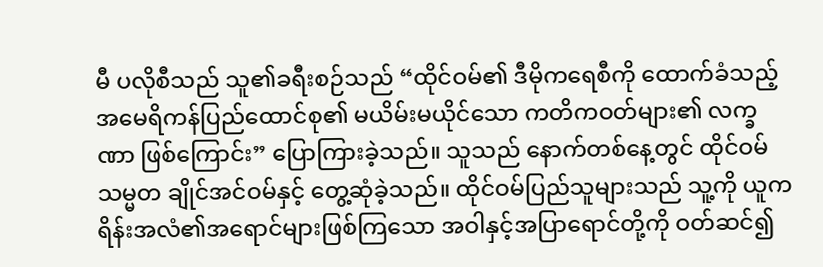မီ ပလိုစီသည် သူ၏ခရီးစဉ်သည် “ထိုင်ဝမ်၏ ဒီမိုကရေစီကို ထောက်ခံသည့် အမေရိကန်ပြည်ထောင်စု၏ မယိမ်းမယိုင်သော ကတိကဝတ်များ၏ လက္ခဏာ ဖြစ်ကြောင်း” ပြောကြားခဲ့သည်။ သူသည် နောက်တစ်နေ့တွင် ထိုင်ဝမ်သမ္မတ ချိုင်အင်ဝမ်နှင့် တွေ့ဆုံခဲ့သည်။ ထိုင်ဝမ်ပြည်သူများသည် သူ့ကို ယူကရိန်းအလံ၏အရောင်များဖြစ်ကြသော အဝါနှင့်အပြာရောင်တို့ကို ဝတ်ဆင်၍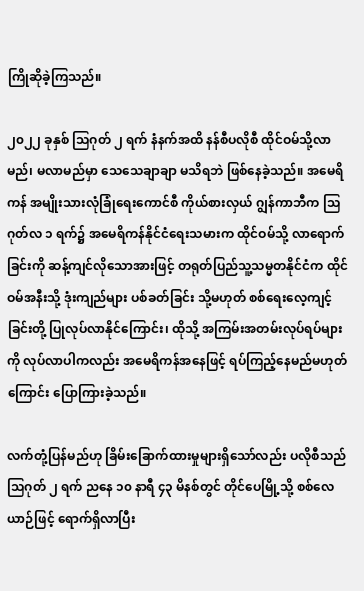ကြိုဆိုခဲ့ကြသည်။

၂၀၂၂ ခုနှစ် သြဂုတ် ၂ ရက် နံနက်အထိ နန်စီပလိုစီ ထိုင်ဝမ်သို့လာမည်၊ မလာမည်မှာ သေ‌သေချာချာ မသိရဘဲ ဖြစ်နေခဲ့သည်။ အမေရိကန် အမျိုးသားလုံခြုံရေးကောင်စီ ကိုယ်စားလှယ် ဂျွန်ကာဘီက သြဂုတ်လ ၁ ရက်၌ အ‌‌မေရိကန်နိုင်ငံ‌ရေးသမားက ထိုင်ဝမ်သို့ လာရောက်ခြင်းကို ဆန့်ကျင်လိုသောအားဖြင့် တရုတ်ပြည်သူ့သမ္မတနိုင်ငံက ထိုင်ဝမ်အနီးသို့ ဒုံးကျည်များ ပစ်ခတ်ခြင်း သို့မဟုတ် စစ်ရေးလေ့ကျင့်ခြင်းတို့ ပြုလုပ်လာနိုင်ကြောင်း၊ ထိုသို့ အကြမ်းအတမ်းလုပ်ရပ်များကို လုပ်လာပါကလည်း အမေရိကန်အနေဖြင့် ရပ်ကြည့်နေမည်မဟုတ်ကြောင်း ပြောကြားခဲ့သည်။

လက်တုံ့ပြန်မည်ဟု ခြိမ်းခြောက်ထားမှုများရှိသော်လည်း ပလိုစီသည် သြဂုတ် ၂ ရက် ညနေ ၁၀ နာရီ ၄၃ မိနစ်တွင် တိုင်ပေမြို့သို့ စစ်လေယာဉ်ဖြင့် ရောက်ရှိလာပြီး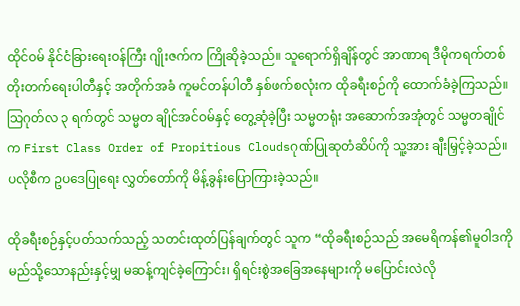ထိုင်ဝမ် နိုင်ငံခြားရေးဝန်ကြီး ဂျိုးဇက်က ကြိုဆိုခဲ့သည်။ သူရောက်ရှိချိန်တွင် အာဏာရ ဒီမိုကရက်တစ် တိုးတက်ရေးပါတီနှင့် အတိုက်အခံ ကူမင်တန်ပါတီ နှစ်ဖက်စလုံးက ထိုခရီးစဉ်ကို ထောက်ခံခဲ့ကြသည်။ သြဂုတ်လ ၃ ရက်တွင် သမ္မတ ချိုင်အင်ဝမ်နှင့် တွေ့ဆုံခဲ့ပြီး သမ္မတရုံး အဆောက်အအုံတွင် သမ္မတချိုင်က First Class Order of Propitious Cloudsဂုဏ်ပြုဆုတံဆိပ်ကို သူ့အား ချီးမြှင့်ခဲ့သည်။ ပလိုစီက ဥပဒေပြုရေး လွှတ်တော်ကို မိန့်ခွန်းပြောကြားခဲ့သည်။

ထိုခရီးစဉ်နှင့်ပတ်သက်သည့် သတင်းထုတ်ပြန်ချက်တွင် သူက “ထိုခရီးစဉ်သည် အမေရိကန်၏မူဝါဒကို မည်သို့သောနည်းနှင့်မျှ မဆန့်ကျင်ခဲ့ကြောင်း၊ ရှိရင်းစွဲအခြေအနေများကို မပြောင်းလဲလို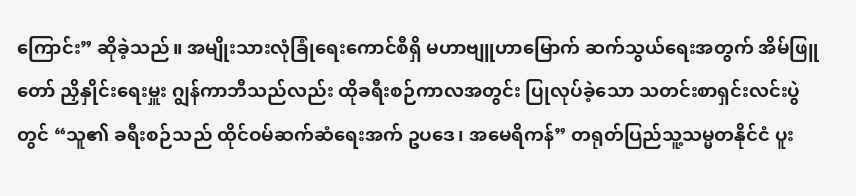ကြောင်း” ဆိုခဲ့သည်။ အမျိုးသားလုံခြုံရေးကောင်စီရှိ မဟာဗျူဟာမြောက် ဆက်သွယ်ရေးအတွက် အိမ်ဖြူတော် ညှိနှိုင်းရေးမှူး ဂျွန်ကာဘီသည်လည်း ထိုခရီးစဉ်ကာလအတွင်း ပြုလုပ်ခဲ့သော သတင်းစာရှင်းလင်းပွဲတွင် “သူ၏ ခရီးစဉ်သည် ထိုင်ဝမ်ဆက်ဆံရေးအက် ဥပဒေ၊ အမေရိကန်” တရုတ်ပြည်သူ့သမ္မတနိုင်ငံ ပူး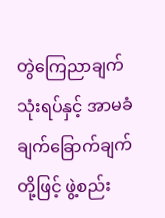တွဲကြေညာချက်သုံးရပ်နှင့် အာမခံချက်ခြောက်ချက်တို့ဖြင့် ဖွဲ့စည်း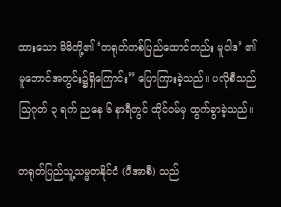ထားသော မိမိတို့၏ ‘တရုတ်တစ်ပြည်ထောင်တည်း မူဝါဒ’ ၏ မူဘောင်အတွင်း၌ရှိကြောင်း” ပြောကြားခဲ့သည်။ ပလိုစီသည် သြဂုတ် ၃ ရက် ညနေ ၆ နာရီတွင် ထိုင်ဝမ်မှ ထွက်ခွာခဲ့သည်။

တရုတ်ပြည်သူ့သမ္မတနိုင်ငံ (ပီအာစီ) သည်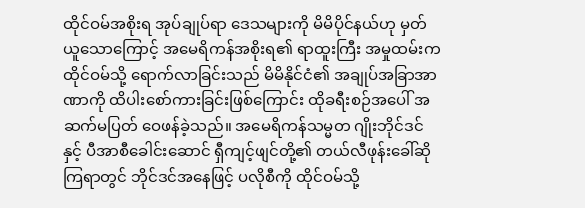ထိုင်ဝမ်အစိုးရ အုပ်ချုပ်ရာ ဒေသများကို မိမိပိုင်နယ်ဟု မှတ်ယူသောကြောင့် အမေရိကန်အစိုးရ၏ ရာထူးကြီး အမှုထမ်းက ထိုင်ဝမ်သို့ ရောက်လာခြင်းသည် မိမိနိုင်ငံ၏ အချုပ်အခြာအာဏာကို ထိပါးစော်ကားခြင်းဖြစ်ကြောင်း ထိုခရီးစဉ်အပေါ် အဆက်မပြတ် ဝေဖန်ခဲ့သည်။ အမေရိကန်သမ္မတ ဂျိုးဘိုင်ဒင်နှင့် ပီအာစီခေါင်းဆောင် ရှီကျင့်ဖျင်တို့၏ တယ်လီဖုန်းခေါ်ဆိုကြရာတွင် ဘိုင်ဒင်အနေဖြင့် ပလိုစီကို ထိုင်ဝမ်သို့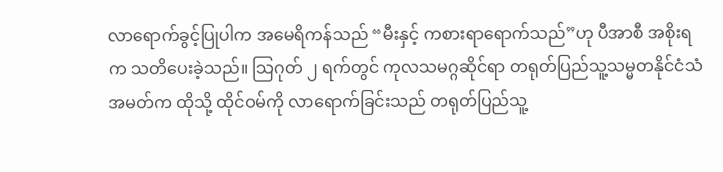လာရောက်ခွင့်ပြုပါက အမေရိကန်သည် “မီးနှင့် ကစားရာရောက်သည်”ဟု ပီအာစီ အစိုးရက သတိပေးခဲ့သည်။ သြဂုတ် ၂ ရက်တွင် ကုလသမဂ္ဂဆိုင်ရာ တရုတ်ပြည်သူ့သမ္မတနိုင်ငံသံအမတ်က ထိုသို့ ထိုင်ဝမ်ကို လာရောက်ခြင်းသည် တရုတ်ပြည်သူ့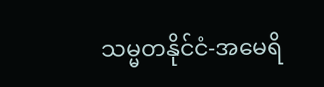သမ္မတနိုင်ငံ-အမေရိ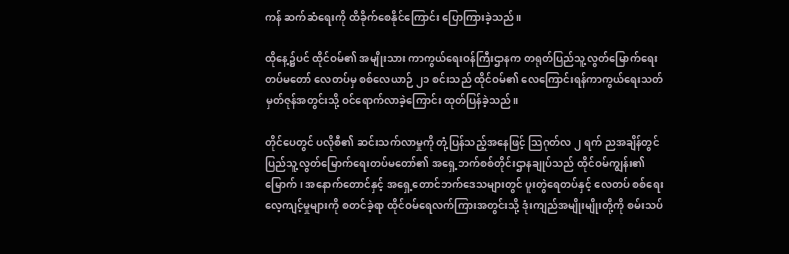ကန် ဆက်ဆံရေးကို ထိခိုက်စေနိုင်ကြောင်း ပြောကြားခဲ့သည်။

ထိုနေ့၌ပင် ထိုင်ဝမ်၏ အမျိုးသား ကာကွယ်ရေးဝန်ကြီးဌာနက တရုတ်ပြည်သူ့လွတ်မြောက်ရေး တပ်မတော် လေတပ်မှ စစ်လေယာဉ် ၂၁ စင်းသည် ထိုင်ဝမ်၏ လေကြောင်းရန်ကာကွယ်ရေးသတ်မှတ်ဇုန်အတွင်းသို့ ဝင်ရောက်လာခဲ့ကြောင်း ထုတ်ပြန်ခဲ့သည်။

တိုင်ပေတွင် ပလိုစီ၏ ဆင်းသက်လာမှုကို တုံ့ပြန်သည့်အနေဖြင့် သြဂုတ်လ ၂ ရက်‌ ညအချိန်တွင် ပြည်သူ့လွတ်မြောက်ရေးတပ်မတော်၏ အရှေ့ဘက်စစ်တိုင်းဌာနချုပ်သည် ထိုင်ဝမ်ကျွန်း၏ မြောက်၊ အနောက်တောင်နှင့် အရှေ့တောင်ဘက်ဒေသများတွင် ပူးတွဲရေတပ်နှင့် လေတပ် စစ်ရေးလေ့ကျင့်မှုများကို စတင်ခဲ့ရာ ထိုင်ဝမ်ရေလက်ကြားအတွင်းသို့ ဒုံးကျည်အမျိုးမျိုးတို့ကို စမ်းသပ်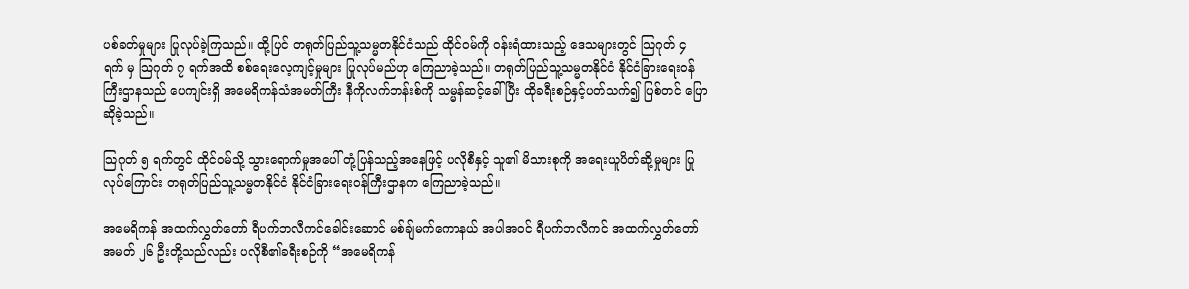ပစ်ခတ်မှုများ ပြုလုပ်ခဲ့ကြသည်။ ထို့ပြင် တရုတ်ပြည်သူ့သမ္မတနိုင်ငံသည် ထိုင်ဝမ်ကို ဝန်းရံထားသည့် ဒေသများတွင် သြဂုတ် ၄ ရက် မှ သြဂုတ် ၇ ရက်အထိ စစ်ရေးလေ့ကျင့်မှုများ ပြုလုပ်မည်ဟု ကြေညာခဲ့သည်။ တရုတ်ပြည်သူ့သမ္မတနိုင်ငံ နိုင်ငံခြားရေးဝန်ကြီးဌာနသည် ပေကျင်းရှိ အမေရိကန်သံအမတ်ကြီး နီကိုလက်ဘန်းစ်ကို သမ္မန်ဆင့်ခေါ်ပြီး ထိုခရီးစဉ်နှင့်ပတ်သက်၍ ပြစ်တင် ပြောဆိုခဲ့သည်။

သြဂုတ် ၅ ရက်တွင် ထိုင်ဝမ်သို့ သွားရောက်မှုအပေါ် တုံ့ပြန်သည့်အနေဖြင့် ပလိုစီနှင့် သူ၏ မိသားစုကို အရေးယူပိတ်ဆို့မှုများ ပြုလုပ်ကြောင်း တရုတ်ပြည်သူ့သမ္မတနိုင်ငံ နိုင်ငံခြားရေးဝန်ကြီးဌာနက ကြေညာခဲ့သည်။

အမေရိကန် အထက်လွှတ်တော် ရီပက်ဘလီကင်ခေါင်းဆောင် မစ်ချ်မက်ကောနယ် အပါအဝင် ရီပက်ဘလီကင် အထက်လွှတ်တော်အမတ် ၂၆ ဦးတို့သည်လည်း ပလိုစီ၏ခရီးစဉ်ကို “အမေရိကန်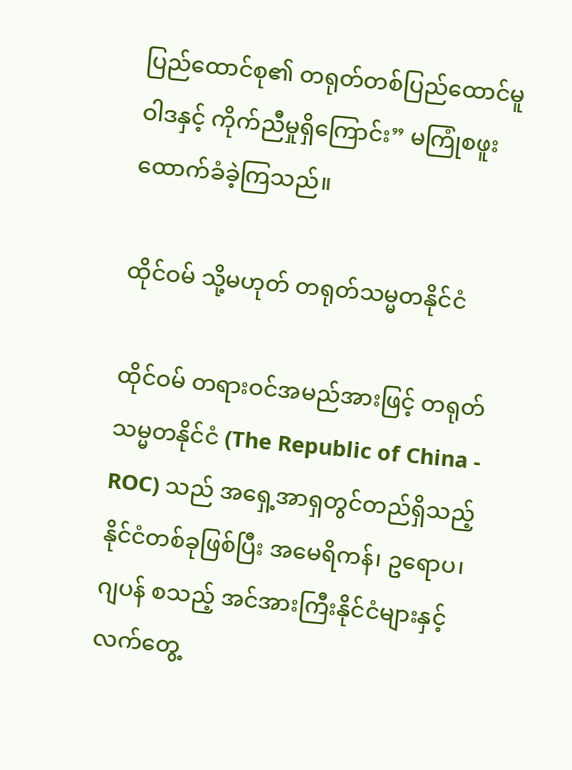ပြည်ထောင်စု၏ တရုတ်တစ်ပြည်ထောင်မူဝါဒနှင့် ကိုက်ညီမှုရှိကြောင်း” မကြုံစဖူးထောက်ခံခဲ့ကြသည်။

ထိုင်ဝမ် သို့မဟုတ် တရုတ်သမ္မတနိုင်ငံ

ထိုင်ဝမ် တရားဝင်အမည်အားဖြင့် တရုတ်သမ္မတနိုင်ငံ (The Republic of China - ROC) သည် အရှေ့အာရှတွင်တည်ရှိသည့် နိုင်ငံတစ်ခုဖြစ်ပြီး အမေရိကန်၊ ဥရောပ၊ ဂျပန် စသည့် အင်အားကြီးနိုင်ငံများနှင့် လက်တွေ့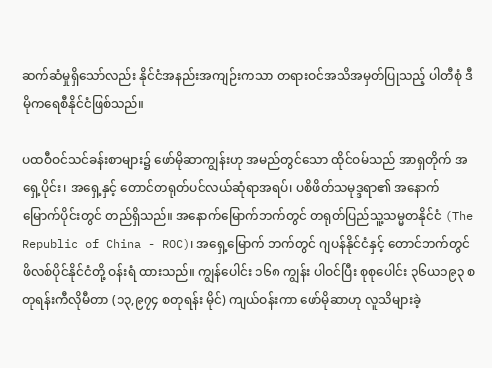ဆက်ဆံမှုရှိသော်လည်း နိုင်ငံအနည်းအကျဉ်းကသာ တရားဝင်အသိအမှတ်ပြုသည့် ပါတီစုံ ဒီမိုကရေစီနိုင်ငံဖြစ်သည်။

ပထဝီဝင်သင်ခန်းစာများ၌ ဖော်မိုဆာကျွန်းဟု အမည်တွင်သော ထိုင်ဝမ်သည် အာရှတိုက် အရှေ့ပိုင်း၊ အရှေ့နှင့် တောင်တရုတ်ပင်လယ်ဆုံရာအရပ်၊ ပစိဖိတ်သမုဒ္ဒရာ၏ အနောက်မြောက်ပိုင်းတွင် တည်ရှိသည်။ အနောက်မြောက်ဘက်တွင် တရုတ်ပြည်သူ့သမ္မတနိုင်ငံ (The Republic of China - ROC)၊ အရှေ့မြောက် ဘက်တွင် ဂျပန်နိုင်ငံနှင့် တောင်ဘက်တွင် ဖိလစ်ပိုင်နိုင်ငံတို့ ဝန်းရံ ထားသည်။ ကျွန်ပေါင်း ၁၆၈ ကျွန်း ပါဝင်ပြီး စုစုပေါင်း ၃၆ယ၁၉၃ စတုရန်းကီလိုမီတာ (၁၃,၉၇၄ စတုရန်း မိုင်) ကျယ်ဝန်းကာ ဖော်မိုဆာဟု လူသိများခဲ့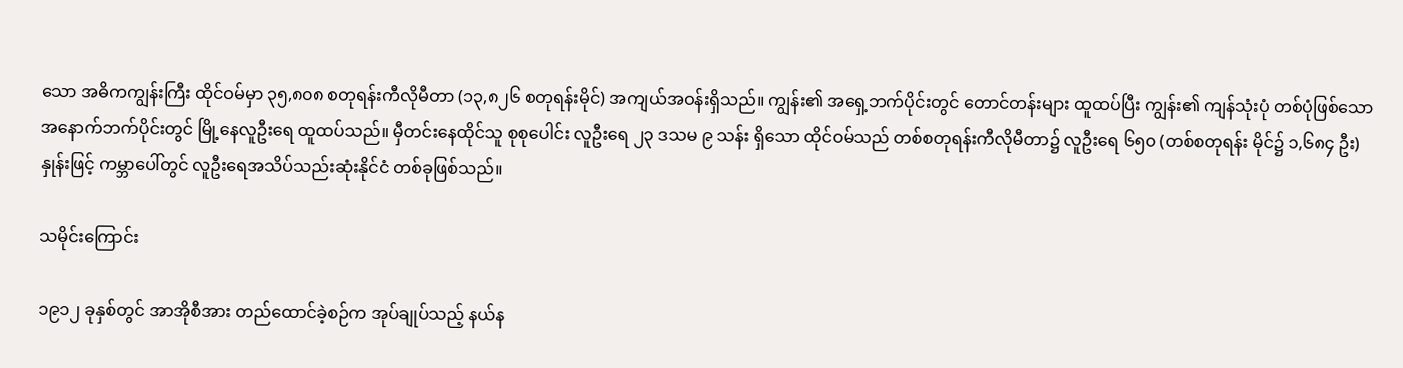သော အဓိကကျွန်းကြီး ထိုင်ဝမ်မှာ ၃၅,၈၀၈ စတုရန်းကီလိုမီတာ (၁၃,၈၂၆ စတုရန်းမိုင်) အကျယ်အဝန်းရှိသည်။ ကျွန်း၏ အရှေ့ဘက်ပိုင်းတွင် တောင်တန်းများ ထူထပ်ပြီး ကျွန်း၏ ကျန်သုံးပုံ တစ်ပုံဖြစ်သော အနောက်ဘက်ပိုင်းတွင် မြို့နေလူဦးရေ ထူထပ်သည်။ မှီတင်းနေထိုင်သူ စုစုပေါင်း လူဦးရေ ၂၃ ဒသမ ၉ သန်း ရှိသော ထိုင်ဝမ်သည် တစ်စတုရန်းကီလိုမီတာ၌ လူဦးရေ ၆၅၀ (တစ်စတုရန်း မိုင်၌ ၁,၆၈၄ ဦး) နှုန်းဖြင့် ကမ္ဘာပေါ်တွင် လူဦးရေအသိပ်သည်းဆုံးနိုင်ငံ တစ်ခုဖြစ်သည်။

သမိုင်းကြောင်း

၁၉၁၂ ခုနှစ်တွင် အာအိုစီအား တည်ထောင်ခဲ့စဉ်က အုပ်ချုပ်သည့် နယ်န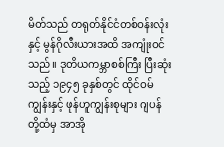မိတ်သည် တရုတ်နိုင်ငံတစ်ဝန်းလုံးနှင့် မွန်ဂိုလီးယားအထိ အကျုံးဝင်သည်။ ဒုတိယကမ္ဘာစစ်ကြီး ပြီးဆုံးသည့် ၁၉၄၅ ခုနှစ်တွင် ထိုင်ဝမ်ကျွန်းနှင့် ဖုန်ဟူကျွန်းစုများ ဂျပန်တို့ထံမှ အာအို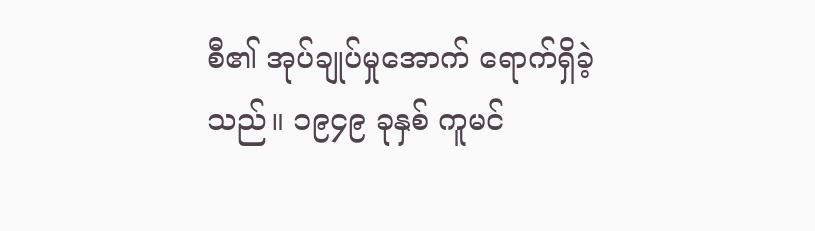စီ၏ အုပ်ချုပ်မှုအောက် ရောက်ရှိခဲ့သည်။ ၁၉၄၉ ခုနှစ် ကူမင်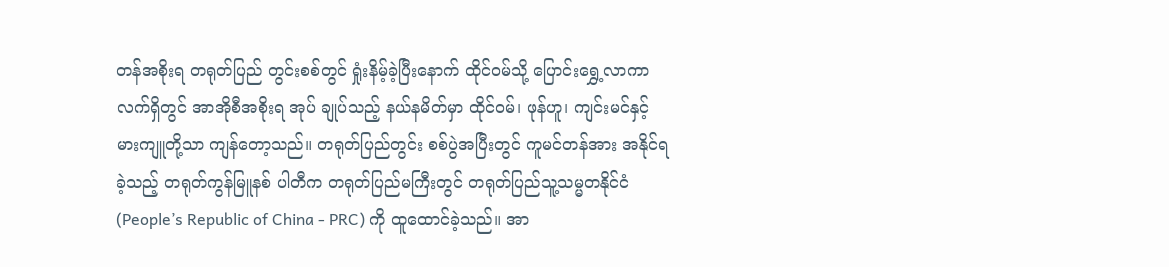တန်အစိုးရ တရုတ်ပြည် တွင်းစစ်တွင် ရှုံးနိမ့်ခဲ့ပြီးနောက် ထိုင်ဝမ်သို့ ပြောင်းရွှေ့လာကာ လက်ရှိတွင် အာအိုစီအစိုးရ အုပ် ချုပ်သည့် နယ်နမိတ်မှာ ထိုင်ဝမ်၊ ဖုန်ဟူ၊ ကျင်းမင်နှင့် မားကျူတို့သာ ကျန်တော့သည်။ တရုတ်ပြည်တွင်း စစ်ပွဲအပြီးတွင် ကူမင်တန်အား အနိုင်ရခဲ့သည့် တရုတ်ကွန်မြူနစ် ပါတီက တရုတ်ပြည်မကြီးတွင် တရုတ်ပြည်သူ့သမ္မတနိုင်ငံ (People’s Republic of China - PRC) ကို ထူထောင်ခဲ့သည်။ အာ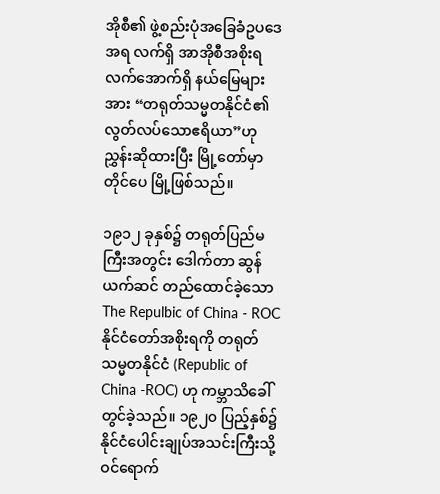အိုစီ၏ ဖွဲ့စည်းပုံအခြေခံဥပဒေအရ လက်ရှိ အာအိုစီအစိုးရ လက်အောက်ရှိ နယ်မြေများအား “တရုတ်သမ္မတနိုင်ငံ၏ လွတ်လပ်သောဧရိယာ”ဟု ညွှန်းဆိုထားပြီး မြို့တော်မှာ တိုင်ပေ မြို့ဖြစ်သည်။

၁၉၁၂ ခုနှစ်၌ တရုတ်ပြည်မကြီးအတွင်း ဒေါက်တာ ဆွန်ယက်ဆင် တည်ထောင်ခဲ့သော The Repulbic of China - ROC နိုင်ငံတော်အစိုးရကို တရုတ်သမ္မတနိုင်ငံ (Republic of China -ROC) ဟု ကမ္ဘာသိခေါ်တွင်ခဲ့သည်။ ၁၉၂၀ ပြည့်နှစ်၌ နိုင်ငံပေါင်းချုပ်အသင်းကြီးသို့  ဝင်ရောက်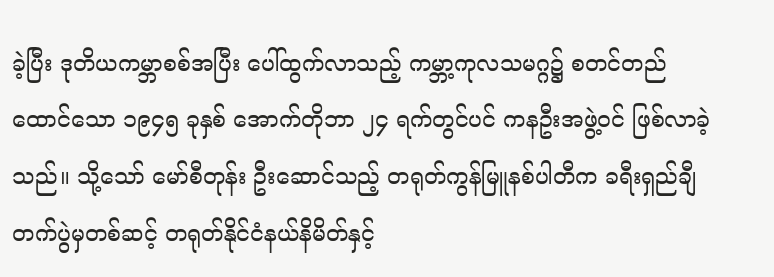ခဲ့ပြီး ဒုတိယကမ္ဘာစစ်အပြီး ပေါ်ထွက်လာသည့် ကမ္ဘာ့ကုလသမဂ္ဂ၌ စတင်တည်ထောင်သော ၁၉၄၅ ခုနှစ် အောက်တိုဘာ ၂၄ ရက်တွင်ပင် ကနဦးအဖွဲ့ဝင် ဖြစ်လာခဲ့သည်။ သို့သော် မော်စီတုန်း ဦးဆောင်သည့် တရုတ်ကွန်မြူနစ်ပါတီက ခရီးရှည်ချီတက်ပွဲမှတစ်ဆင့် တရုတ်နိုင်ငံနယ်နိမိတ်နှင့်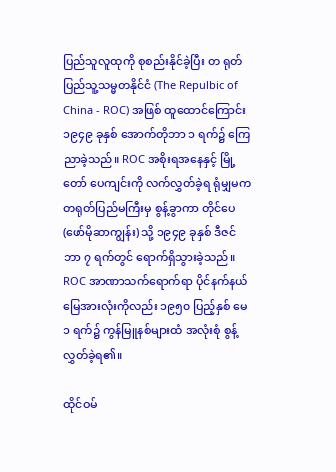ပြည်သူလူထုကို စုစည်းနိုင်ခဲ့ပြီး တ ရုတ်ပြည်သူ့သမ္မတနိုင်ငံ (The Repulbic of China - ROC) အဖြစ် ထူထောင်ကြောင်း ၁၉၄၉ ခုနှစ် အောက်တိုဘာ ၁ ရက်၌ ကြေညာခဲ့သည်။ ROC အစိုးရအနေနှင့် မြို့တော် ပေကျင်းကို လက်လွှတ်ခဲ့ရ ရုံမျှမက တရုတ်ပြည်မကြီးမှ စွန့်ခွာကာ တိုင်ပေ (ဖော်မိုဆာကျွန်း) သို့ ၁၉၄၉ ခုနှစ် ဒီဇင်ဘာ ၇ ရက်တွင် ရောက်ရှိသွားခဲ့သည်။ ROC အာဏာသက်ရောက်ရာ ပိုင်နက်နယ်မြေအားလုံးကိုလည်း ၁၉၅၀ ပြည့်နှစ် မေ ၁ ရက်၌ ကွန်မြူနစ်များထံ အလုံးစုံ စွန့်လွှတ်ခဲ့ရ၏။

ထိုင်ဝမ်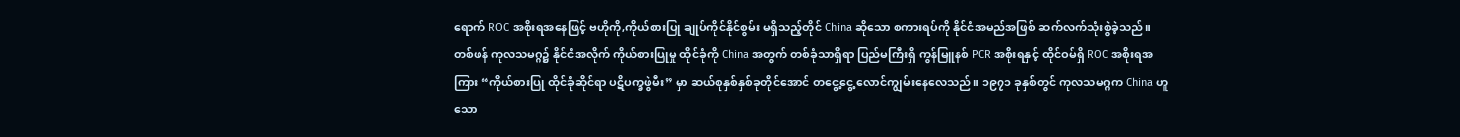ရောက် ROC အစိုးရအနေဖြင့် ဗဟိုကို,ကိုယ်စားပြု ချုပ်ကိုင်နိုင်စွမ်း မရှိသည့်တိုင် China ဆိုသော စကားရပ်ကို နိုင်ငံအမည်အဖြစ် ဆက်လက်သုံးစွဲခဲ့သည်။ တစ်ဖန် ကုလသမဂ္ဂ၌ နိုင်ငံအလိုက် ကိုယ်စားပြုမှု ထိုင်ခုံကို China အတွက် တစ်ခုံသာရှိရာ ပြည်မကြီးရှိ ကွန်မြူနစ် PCR အစိုးရနှင့် ထိုင်ဝမ်ရှိ ROC အစိုးရအကြား “ကိုယ်စားပြု ထိုင်ခုံဆိုင်ရာ ပဋိပက္ခဖွဲမီး” မှာ ဆယ်စုနှစ်နှစ်ခုတိုင်အောင် တငွေ့ငွေ့ လောင်ကျွမ်းနေလေသည်။ ၁၉၇၁ ခုနှစ်တွင် ကုလသမဂ္ဂက China ဟူသော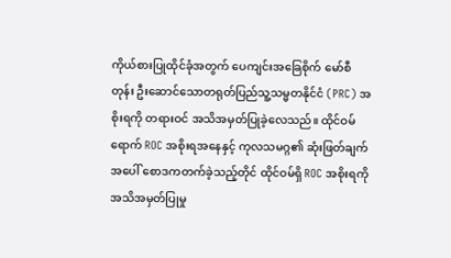ကိုယ်စားပြုထိုင်ခုံအတွက် ပေကျင်းအခြေစိုက် မော်စီတုန်း ဦးဆောင်သောတရုတ်ပြည်သူ့သမ္မတနိုင်ငံ (PRC) အစိုးရကို တရားဝင် အသိအမှတ်ပြုခဲ့လေသည်။ ထိုင်ဝမ်ရောက် ROC အစိုးရအနေနှင့် ကုလသမဂ္ဂ၏ ဆုံးဖြတ်ချက်အပေါ် စောဒကတက်ခဲ့သည့်တိုင် ထိုင်ဝမ်ရှိ ROC အစိုးရကို အသိအမှတ်ပြုမှု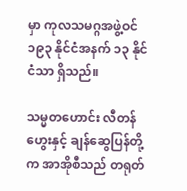မှာ ကုလသမဂ္ဂအဖွဲ့ဝင် ၁၉၃ နိုင်ငံအနက် ၁၃ နိုင်ငံသာ ရှိသည်။

သမ္မတဟောင်း လီတန်ဟွေးနှင့် ချန်ဆွေပြန်တို့က အာအိုစီသည် တရုတ်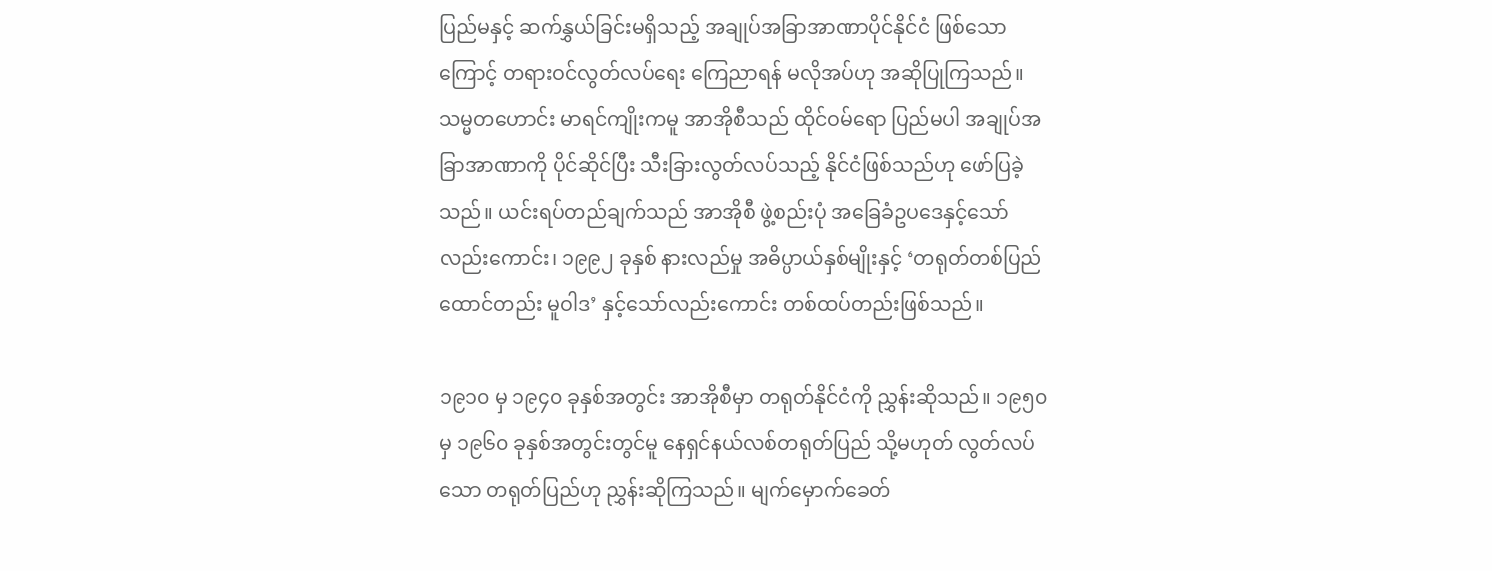ပြည်မနှင့် ဆက်နွှယ်ခြင်းမရှိသည့် အချုပ်အခြာအာဏာပိုင်နိုင်ငံ ဖြစ်သောကြောင့် တရားဝင်လွတ်လပ်ရေး ကြေညာရန် မလိုအပ်ဟု အဆိုပြုကြသည်။ သမ္မတဟောင်း မာရင်ကျိုးကမူ အာအိုစီသည် ထိုင်ဝမ်ရော ပြည်မပါ အချုပ်အခြာအာဏာကို ပိုင်ဆိုင်ပြီး သီးခြားလွတ်လပ်သည့် နိုင်ငံဖြစ်သည်ဟု ဖော်ပြခဲ့သည်။ ယင်းရပ်တည်ချက်သည် အာအိုစီ ဖွဲ့စည်းပုံ အခြေခံဥပဒေနှင့်သော်လည်းကောင်း၊ ၁၉၉၂ ခုနှစ် နားလည်မှု အဓိပ္ပာယ်နှစ်မျိုးနှင့် ‘တရုတ်တစ်ပြည်ထောင်တည်း မူဝါဒ’ နှင့်သော်လည်းကောင်း တစ်ထပ်တည်းဖြစ်သည်။

၁၉၁၀ မှ ၁၉၄၀ ခုနှစ်အတွင်း အာအိုစီမှာ တရုတ်နိုင်ငံကို ညွှန်းဆိုသည်။ ၁၉၅၀ မှ ၁၉၆၀ ခုနှစ်အတွင်းတွင်မူ နေရှင်နယ်လစ်တရုတ်ပြည် သို့မဟုတ် လွတ်လပ်သော တရုတ်ပြည်ဟု ညွှန်းဆိုကြသည်။ မျက်မှောက်ခေတ်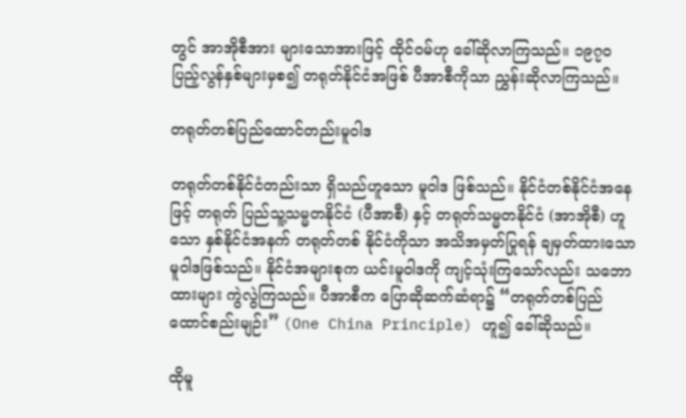တွင် အာအိုစီအား များသောအားဖြင့် ထိုင်ဝမ်ဟု ခေါ်ဆိုလာကြသည်။ ၁၉၇၀ ပြည့်လွန်နှစ်များမှစ၍ တရုတ်နိုင်ငံအဖြစ် ပီအာစီကိုသာ ညွှန်းဆိုလာကြသည်။

တရုတ်တစ်ပြည်ထောင်တည်းမူဝါဒ

တရုတ်တစ်နိုင်ငံတည်းသာ ရှိသည်ဟူသော မူဝါဒ ဖြစ်သည်။ နိုင်ငံတစ်နိုင်ငံအနေဖြင့် တရုတ် ပြည်သူ့သမ္မတနိုင်ငံ (ပီအာစီ) နှင့် တရုတ်သမ္မတနိုင်ငံ (အာအိုစီ) ဟူသော နှစ်နိုင်ငံအနက် တရုတ်တစ် နိုင်ငံကိုသာ အသိအမှတ်ပြုရန် ချမှတ်ထားသော မူဝါဒဖြစ်သည်။ နိုင်ငံအများစုက ယင်းမူဝါဒကို ကျင့်သုံးကြသော်လည်း သဘောထားများ ကွဲလွဲကြသည်။ ပီအာစီက ပြောဆိုဆက်ဆံရာ၌ “တရုတ်တစ်ပြည်ထောင်စည်းမျဉ်း” (One China Principle) ဟူ၍ ခေါ်ဆိုသည်။

ထိုမူ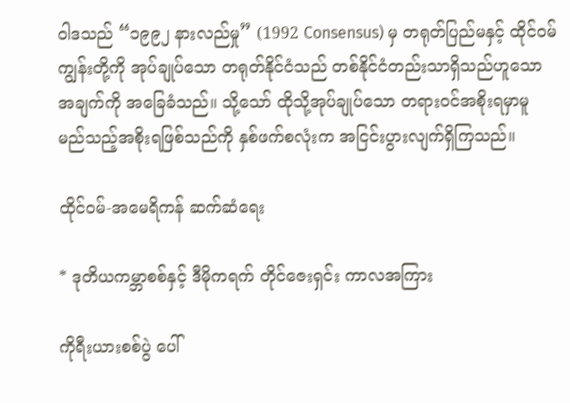ဝါဒသည် “၁၉၉၂ နားလည်မှု” (1992 Consensus) မှ တရုတ်ပြည်မနှင့် ထိုင်ဝမ်ကျွန်းတို့ကို အုပ်ချုပ်သော တရုတ်နိုင်ငံသည် တစ်နိုင်ငံတည်းသာရှိသည်ဟူသော အချက်ကို အခြေခံသည်။ သို့သော် ထိုသို့အုပ်ချုပ်သော တရားဝင်အစိုးရမှာမူ မည်သည့်အစိုးရဖြစ်သည်ကို နှစ်ဖက်စလုံးက အငြင်းပွားလျက်ရှိကြသည်။

ထိုင်ဝမ်-အမေရိကန် ဆက်ဆံရေး

* ဒုတိယကမ္ဘာစစ်နှင့် ဒီမိုကရက် တိုင်ဇေးရှင်း ကာလအကြား

ကိုရီးယားစစ်ပွဲ ပေါ်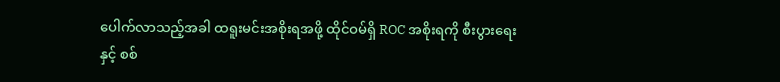ပေါက်လာသည့်အခါ ထရူးမင်းအစိုးရအဖို့ ထိုင်ဝမ်ရှိ ROC အစိုးရကို စီးပွားရေးနှင့် စစ်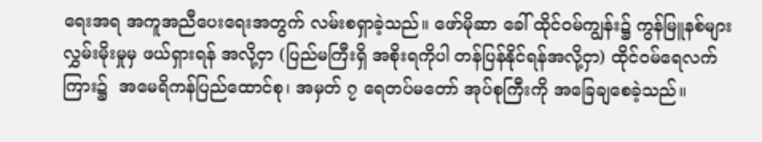ရေးအရ အကူအညီပေးရေးအတွက် လမ်းစရှာခဲ့သည်။ ဖော်မိုဆာ ခေါ် ထိုင်ဝမ်ကျွန်း၌ ကွန်မြူနစ်များ လွှမ်းမိုးမှုမှ ဖယ်ရှားရန် အလို့ငှာ (ပြည်မကြီးရှိ အစိုးရကိုပါ တန်ပြန်နိုင်ရန်အလို့ငှာ) ထိုင်ဝမ်ရေလက်ကြား၌  အမေရိကန်ပြည်ထောင်စု၊ အမှတ် ၇ ရေတပ်မတော် အုပ်စုကြီးကို အခြေချစေခဲ့သည်။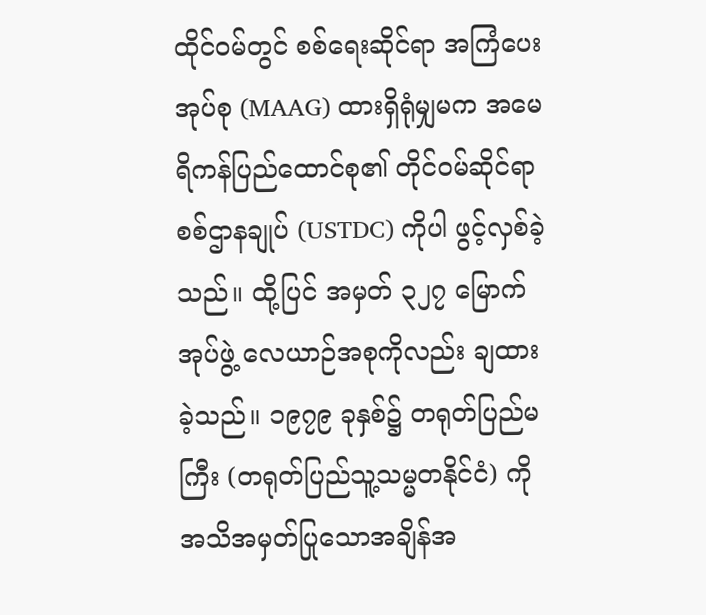ထိုင်ဝမ်တွင် စစ်ရေးဆိုင်ရာ အကြံပေးအုပ်စု (MAAG) ထားရှိရုံမျှမက အမေရိကန်ပြည်ထောင်စု၏ တိုင်ဝမ်ဆိုင်ရာစစ်ဌာနချုပ် (USTDC) ကိုပါ ဖွင့်လှစ်ခဲ့သည်။ ထို့ပြင် အမှတ် ၃၂၇ မြောက် အုပ်ဖွဲ့ လေယာဉ်အစုကိုလည်း ချထားခဲ့သည်။ ၁၉၇၉ ခုနှစ်၌ တရုတ်ပြည်မကြီး (တရုတ်ပြည်သူ့သမ္မတနိုင်ငံ) ကို အသိအမှတ်ပြုသောအချိန်အ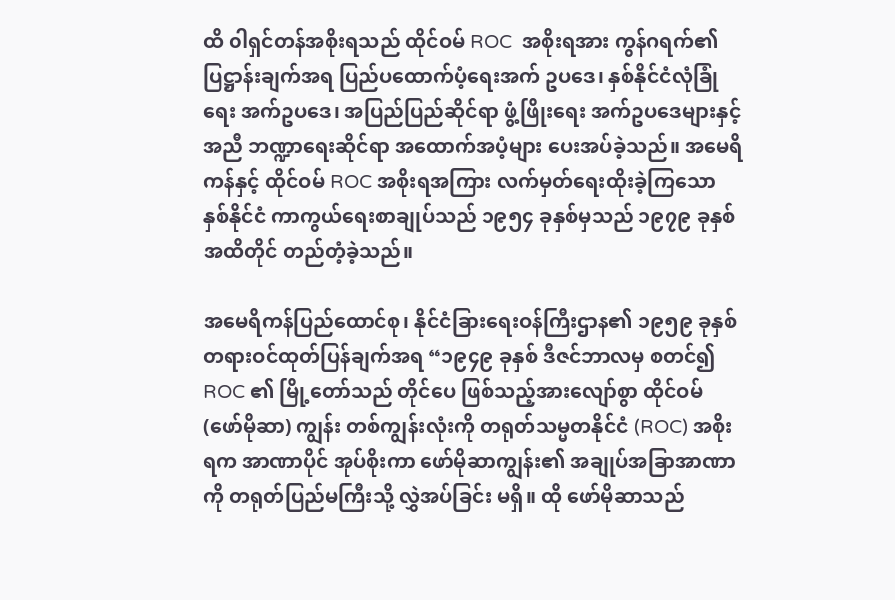ထိ ၀ါရှင်တန်အစိုးရသည် ထိုင်ဝမ် ROC  အစိုးရအား ကွန်ဂရက်၏ ပြဋ္ဌာန်းချက်အရ ပြည်ပထောက်ပံ့ရေးအက် ဥပဒေ၊ နှစ်နိုင်ငံလုံခြုံရေး အက်ဥပဒေ၊ အပြည်ပြည်ဆိုင်ရာ ဖွံ့ဖြိုးရေး အက်ဥပဒေများနှင့်အညီ ဘဏ္ဍာရေးဆိုင်ရာ အထောက်အပံ့များ ပေးအပ်ခဲ့သည်။ အမေရိကန်နှင့် ထိုင်ဝမ် ROC အစိုးရအကြား လက်မှတ်ရေးထိုးခဲ့ကြသော နှစ်နိုင်ငံ ကာကွယ်ရေးစာချုပ်သည် ၁၉၅၄ ခုနှစ်မှသည် ၁၉၇၉ ခုနှစ်အထိတိုင် တည်တံ့ခဲ့သည်။

အမေရိကန်ပြည်ထောင်စု၊ နိုင်ငံခြားရေးဝန်ကြီးဌာန၏ ၁၉၅၉ ခုနှစ် တရားဝင်ထုတ်ပြန်ချက်အရ “၁၉၄၉ ခုနှစ် ဒီဇင်ဘာလမှ စတင်၍ ROC ၏ မြို့တော်သည် တိုင်ပေ ဖြစ်သည့်အားလျော်စွာ ထိုင်ဝမ် (ဖော်မိုဆာ) ကျွန်း တစ်ကျွန်းလုံးကို တရုတ်သမ္မတနိုင်ငံ (ROC) အစိုးရက အာဏာပိုင် အုပ်စိုးကာ ဖော်မိုဆာကျွန်း၏ အချုပ်အခြာအာဏာကို တရုတ်ပြည်မကြီးသို့ လွှဲအပ်ခြင်း မရှိ။ ထို ဖော်မိုဆာသည်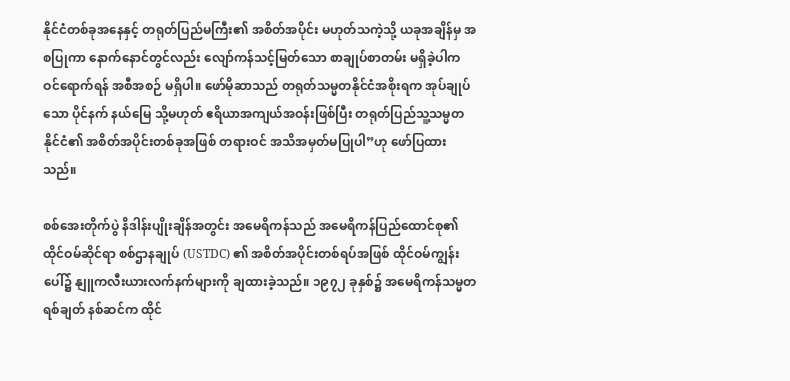နိုင်ငံတစ်ခုအနေနှင့် တရုတ်ပြည်မကြီး၏ အစိတ်အပိုင်း မဟုတ်သကဲ့သို့ ယခုအချိန်မှ အစပြုကာ နောက်နောင်တွင်လည်း လျော်ကန်သင့်မြတ်သော စာချုပ်စာတမ်း မရှိခဲ့ပါက ဝင်ရောက်ရန် အစီအစဉ် မရှိပါ။ ဖော်မိုဆာသည် တရုတ်သမ္မတနိုင်ငံအစိုးရက အုပ်ချုပ်သော ပိုင်နက် နယ်မြေ သို့မဟုတ် ဧရိယာအကျယ်အဝန်းဖြစ်ပြီး တရုတ်ပြည်သူ့သမ္မတနိုင်ငံ၏ အစိတ်အပိုင်းတစ်ခုအဖြစ် တရားဝင် အသိအမှတ်မပြုပါ”ဟု ဖော်ပြထားသည်။

စစ်အေးတိုက်ပွဲ နိဒါန်းပျိုးချိန်အတွင်း အမေရိကန်သည် အမေရိကန်ပြည်ထောင်စု၏ ထိုင်ဝမ်ဆိုင်ရာ စစ်ဌာနချုပ် (USTDC) ၏ အစိတ်အပိုင်းတစ်ရပ်အဖြစ် ထိုင်ဝမ်ကျွန်းပေါ်၌ နျူကလီးယားလက်နက်များကို ချထားခဲ့သည်။ ၁၉၇၂ ခုနှစ်၌ အမေရိကန်သမ္မတ ရစ်ချတ် နစ်ဆင်က ထိုင်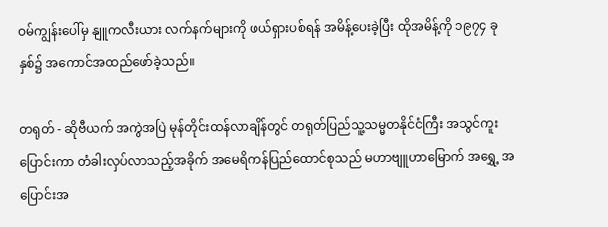ဝမ်ကျွန်းပေါ်မှ နျူကလီးယား လက်နက်များကို ဖယ်ရှားပစ်ရန် အမိန့်ပေးခဲ့ပြီး ထိုအမိန့်ကို ၁၉၇၄ ခုနှစ်၌ အကောင်အထည်ဖော်ခဲ့သည်။

တရုတ် - ဆိုဗီယက် အကွဲအပြဲ မုန်တိုင်းထန်လာချိန်တွင် တရုတ်ပြည်သူ့သမ္မတနိုင်ငံကြီး အသွင်ကူးပြောင်းကာ တံခါးလှပ်လာသည့်အခိုက် အမေရိကန်ပြည်ထောင်စုသည် မဟာဗျူဟာမြောက် အရွှေ့ အပြောင်းအ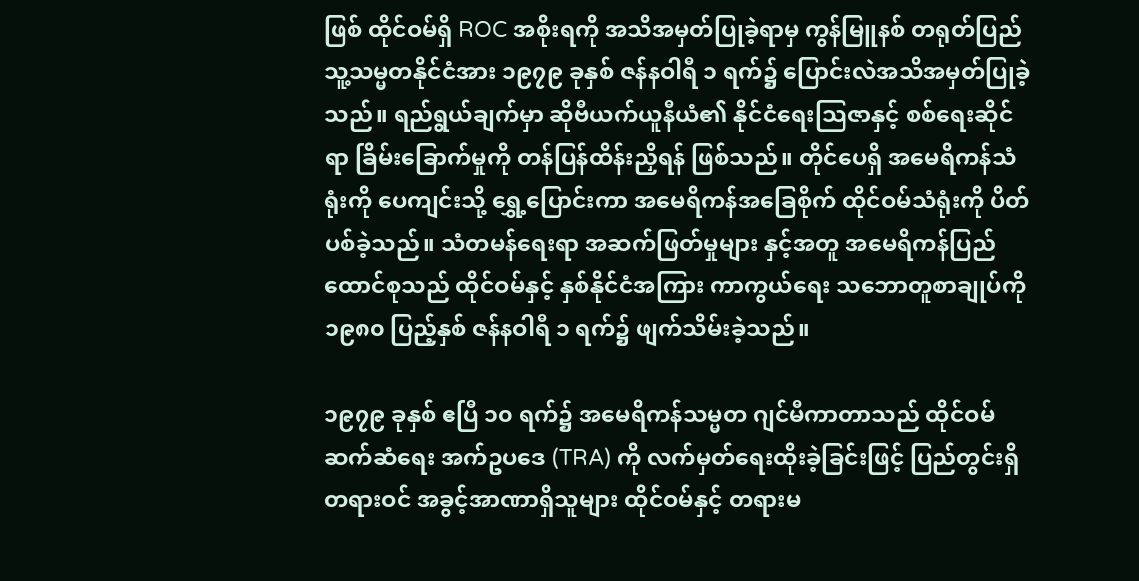ဖြစ် ထိုင်ဝမ်ရှိ ROC အစိုးရကို အသိအမှတ်ပြုခဲ့ရာမှ ကွန်မြူနစ် တရုတ်ပြည်သူ့သမ္မတနိုင်ငံအား ၁၉၇၉ ခုနှစ် ဇန်နဝါရီ ၁ ရက်၌ ပြောင်းလဲအသိအမှတ်ပြုခဲ့သည်။ ရည်ရွယ်ချက်မှာ ဆိုဗီယက်ယူနီယံ၏ နိုင်ငံရေးသြဇာနှင့် စစ်ရေးဆိုင်ရာ ခြိမ်းခြောက်မှုကို တန်ပြန်ထိန်းညှိရန် ဖြစ်သည်။ တိုင်ပေရှိ အမေရိကန်သံရုံးကို ပေကျင်းသို့ ရွှေ့ပြောင်းကာ အမေရိကန်အခြေစိုက် ထိုင်ဝမ်သံရုံးကို ပိတ်ပစ်ခဲ့သည်။ သံတမန်ရေးရာ အဆက်ဖြတ်မှုများ နှင့်အတူ အမေရိကန်ပြည်ထောင်စုသည် ထိုင်ဝမ်နှင့် နှစ်နိုင်ငံအကြား ကာကွယ်ရေး သဘောတူစာချုပ်ကို ၁၉၈၀ ပြည့်နှစ် ဇန်နဝါရီ ၁ ရက်၌ ဖျက်သိမ်းခဲ့သည်။

၁၉၇၉ ခုနှစ် ဧပြီ ၁၀ ရက်၌ အမေရိကန်သမ္မတ ဂျင်မီကာတာသည် ထိုင်ဝမ်ဆက်ဆံရေး အက်ဥပဒေ (TRA) ကို လက်မှတ်ရေးထိုးခဲ့ခြင်းဖြင့် ပြည်တွင်းရှိ တရားဝင် အခွင့်အာဏာရှိသူများ ထိုင်ဝမ်နှင့် တရားမ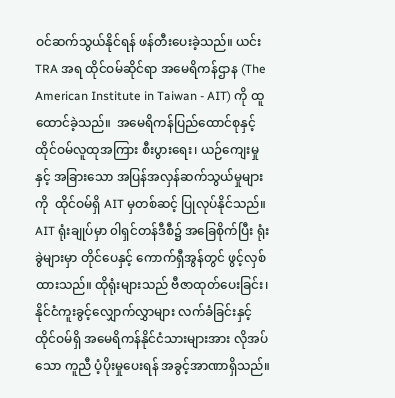ဝင်ဆက်သွယ်နိုင်ရန် ဖန်တီးပေးခဲ့သည်။ ယင်း TRA အရ ထိုင်ဝမ်ဆိုင်ရာ အမေရိကန်ဌာန (The American Institute in Taiwan - AIT) ကို ထူထောင်ခဲ့သည်။  အမေရိကန်ပြည်ထောင်စုနှင့် ထိုင်ဝမ်လူထုအကြား စီးပွားရေး၊ ယဉ်ကျေးမှုနှင့် အခြားသော အပြန်အလှန်ဆက်သွယ်မှုများကို  ထိုင်ဝမ်ရှိ AIT မှတစ်ဆင့် ပြုလုပ်နိုင်သည်။ AIT ရုံးချုပ်မှာ ၀ါရှင်တန်ဒီစီ၌ အခြေစိုက်ပြီး ရုံးခွဲများမှာ တိုင်ပေနှင့် ကောက်ရှီအွန်တွင် ဖွင့်လှစ်ထားသည်။ ထိုရုံးများသည် ဗီဇာထုတ်ပေးခြင်း၊ နိုင်ငံကူးခွင့်လျှောက်လွှာများ လက်ခံခြင်းနှင့် ထိုင်ဝမ်ရှိ အမေရိကန်နိုင်ငံသားများအား လိုအပ်သော ကူညီ ပံ့ပိုးမှုပေးရန် အခွင့်အာဏာရှိသည်။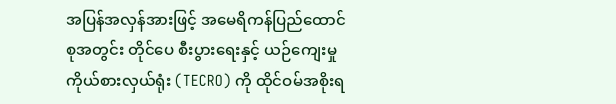အပြန်အလှန်အားဖြင့် အမေရိကန်ပြည်ထောင်စုအတွင်း တိုင်ပေ စီးပွားရေးနှင့် ယဉ်ကျေးမှု ကိုယ်စားလှယ်ရုံး (TECRO) ကို ထိုင်ဝမ်အစိုးရ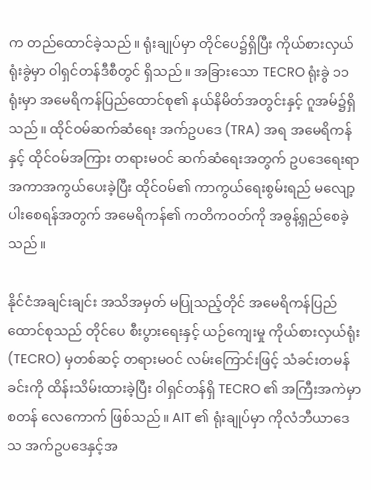က တည်ထောင်ခဲ့သည်။ ရုံးချုပ်မှာ တိုင်ပေ၌ရှိပြီး ကိုယ်စားလှယ်ရုံးခွဲမှာ ၀ါရှင်တန်ဒီစီတွင် ရှိသည်။ အခြားသော TECRO ရုံးခွဲ ၁၁ ရုံးမှာ အမေရိကန်ပြည်ထောင်စု၏ နယ်နိမိတ်အတွင်းနှင့် ဂူအမ်၌ရှိသည်။ ထိုင်ဝမ်ဆက်ဆံရေး အက်ဥပဒေ (TRA) အရ အမေရိကန်နှင့် ထိုင်ဝမ်အကြား တရားမဝင် ဆက်ဆံရေးအတွက် ဥပဒေရေးရာ အကာအကွယ်ပေးခဲ့ပြီး ထိုင်ဝမ်၏ ကာကွယ်ရေးစွမ်းရည် မလျော့ပါးစေရန်အတွက် အမေရိကန်၏ ကတိကဝတ်ကို အဓွန့်ရှည်စေခဲ့သည်။

နိုင်ငံအချင်းချင်း အသိအမှတ် မပြုသည့်တိုင် အမေရိကန်ပြည်ထောင်စုသည် တိုင်ပေ စီးပွားရေးနှင့် ယဉ်ကျေးမှု ကိုယ်စားလှယ်ရုံး (TECRO) မှတစ်ဆင့် တရားမဝင် လမ်းကြောင်းဖြင့် သံခင်းတမန်ခင်းကို ထိန်းသိမ်းထားခဲ့ပြီး ၀ါရှင်တန်ရှိ TECRO ၏ အကြီးအကဲမှာ စတန် လေကောက် ဖြစ်သည်။ AIT ၏ ရုံးချုပ်မှာ ကိုလံဘီယာဒေသ အက်ဥပဒေနှင့်အ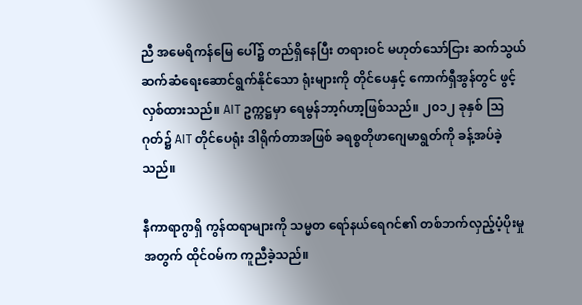ညီ အမေရိကန်မြေ ပေါ်၌ တည်ရှိနေပြီး တရားဝင် မဟုတ်သော်ငြား ဆက်သွယ်ဆက်ဆံရေးဆောင်ရွက်နိုင်သော ရုံးများကို တိုင်ပေနှင့် ကောက်ရှီအွန်တွင် ဖွင့်လှစ်ထားသည်။ AIT ဥက္ကဋ္ဌမှာ ရေမွန်ဘာ့ဂ်ဟာ့ဖြစ်သည်။ ၂၀၁၂ ခုနှစ် သြဂုတ်၌ AIT တိုင်ပေရုံး ဒါရိုက်တာအဖြစ် ခရစ္စတိုဖာဂျေမာရွတ်ကို ခန့်အပ်ခဲ့သည်။

နီကာရာဂွာရှိ ကွန်ထရာများကို သမ္မတ ရော်နယ်ရေဂင်၏ တစ်ဘက်လှည့်ပံ့ပိုးမှုအတွက် ထိုင်ဝမ်က ကူညီခဲ့သည်။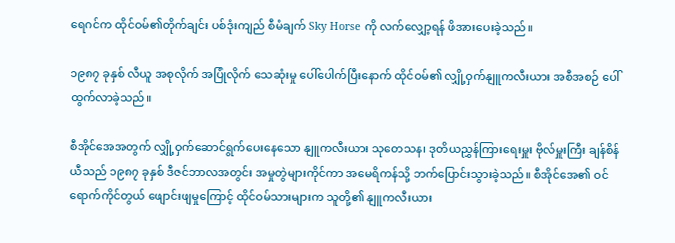ရေဂင်က ထိုင်ဝမ်၏တိုက်ချင်း ပစ်ဒုံးကျည် စီမံချက် Sky Horse ကို လက်လျှော့ရန် ဖိအားပေးခဲ့သည်။

၁၉၈၇ ခုနှစ် လီယူ အစုလိုက် အပြုံလိုက် သေဆုံးမှု ပေါ်ပေါက်ပြီးနောက် ထိုင်ဝမ်၏ လျှို့ဝှက်နျူကလီးယား အစီအစဉ် ပေါ်ထွက်လာခဲ့သည်။

စီအိုင်အေအတွက် လျှို့ဝှက်ဆောင်ရွက်ပေးနေသော နျူကလီးယား သုတေသန၊ ဒုတိယညွှန်ကြားရေးမှူး ဗိုလ်မှူးကြီး ချန်စိန်ယီသည် ၁၉၈၇ ခုနှစ် ဒီဇင်ဘာလအတွင်း အမှုတွဲများကိုင်ကာ အမေရိကန်သို့ ဘက်ပြောင်းသွားခဲ့သည်။ စီအိုင်အေ၏ ဝင်ရောက်ကိုင်တွယ် ဖျောင်းဖျမှုကြောင့် ထိုင်ဝမ်သားများက သူတို့၏ နျူကလီးယား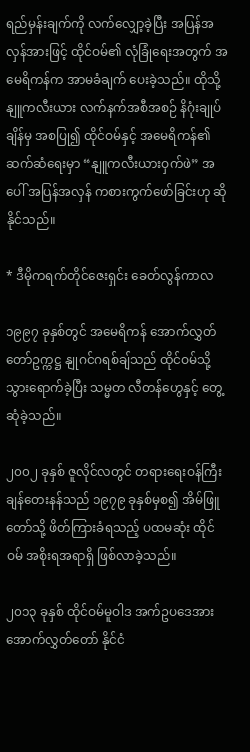ရည်မှန်းချက်ကို လက်လျှော့ခဲ့ပြီး အပြန်အလှန်အားဖြင့် ထိုင်ဝမ်၏ လုံခြုံရေးအတွက် အမေရိကန်က အာမခံချက် ပေးခဲ့သည်။ ထိုသို့ နျူကလီးယား လက်နက်အစီအစဉ် နိဂုံးချုပ်ချိန်မှ အစပြု၍ ထိုင်ဝမ်နှင့် အမေရိကန်၏ ဆက်ဆံရေးမှာ “နျူကလီးယားဝှက်ဖဲ” အပေါ် အပြန်အလှန် ကစားကွက်ဖော်ခြင်းဟု ဆိုနိုင်သည်။

* ဒီမိုကရက်တိုင်ဇေးရှင်း ခေတ်လွန်ကာလ

၁၉၉၇ ခုနှစ်တွင် အမေရိကန် အောက်လွှတ်တော်ဥက္ကဋ္ဌ နျုဂင်ဂရစ်ချ်သည် ထိုင်ဝမ်သို့ သွားရောက်ခဲ့ပြီး သမ္မတ လီတန်ဟွေနှင့် တွေ့ဆုံခဲ့သည်။

၂၀၀၂ ခုနှစ် ဇူလိုင်လတွင် တရားရေးဝန်ကြီး ချန်တေးနန်သည် ၁၉၇၉ ခုနှစ်မှစ၍ အိမ်ဖြူတော်သို့ ဖိတ်ကြားခံရသည့် ပထမဆုံး ထိုင်ဝမ် အစိုးရအရာရှိ ဖြစ်လာခဲ့သည်။

၂၀၁၃ ခုနှစ် ထိုင်ဝမ်မူဝါဒ အက်ဥပဒေအား အောက်လွှတ်တော် နိုင်ငံ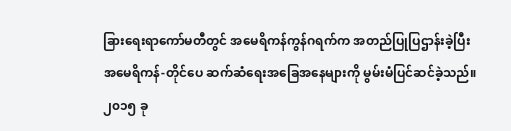ခြားရေးရာကော်မတီတွင် အမေရိကန်ကွန်ဂရက်က အတည်ပြုပြဌာန်းခဲ့ပြီး အမေရိကန်-တိုင်ပေ ဆက်ဆံရေးအခြေအနေများကို မွမ်းမံပြင်ဆင်ခဲ့သည်။ ၂၀၁၅ ခု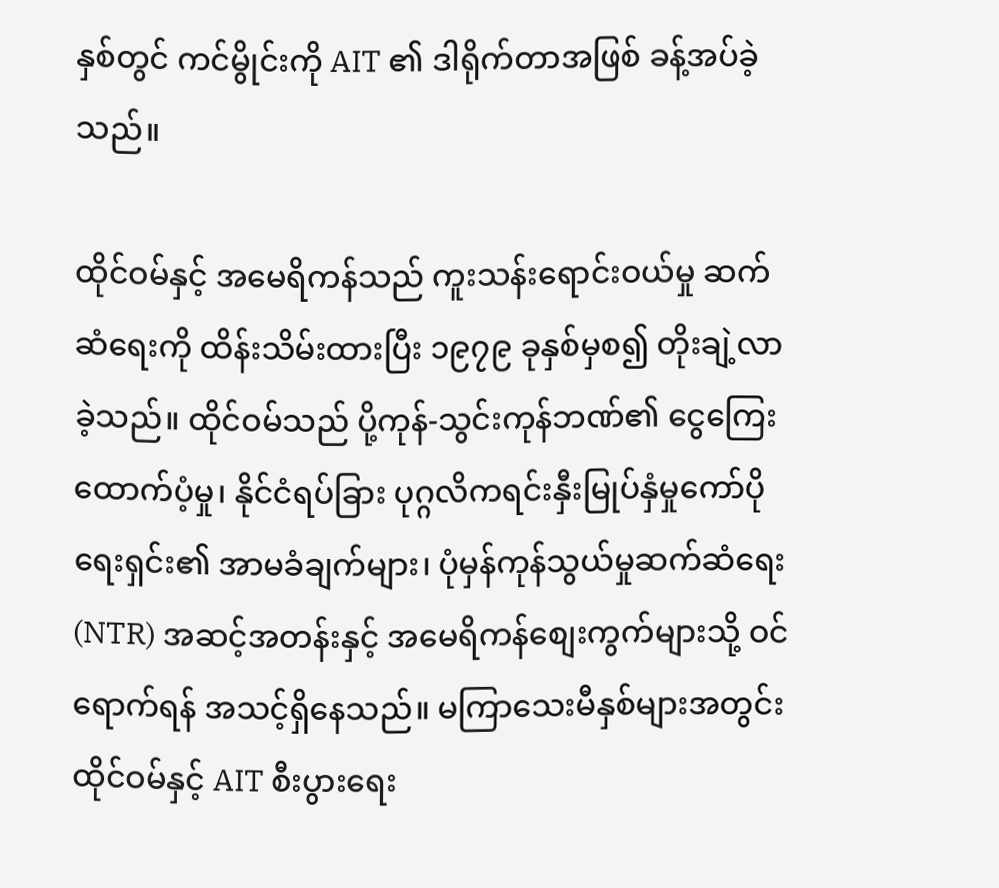နှစ်တွင် ကင်မွိုင်းကို AIT ၏ ဒါရိုက်တာအဖြစ် ခန့်အပ်ခဲ့သည်။

ထိုင်ဝမ်နှင့် အမေရိကန်သည် ကူးသန်းရောင်းဝယ်မှု ဆက်ဆံရေးကို ထိန်းသိမ်းထားပြီး ၁၉၇၉ ခုနှစ်မှစ၍ တိုးချဲ့လာခဲ့သည်။ ထိုင်ဝမ်သည် ပို့ကုန်-သွင်းကုန်ဘဏ်၏ ငွေကြေးထောက်ပံ့မှု၊ နိုင်ငံရပ်ခြား ပုဂ္ဂလိကရင်းနှီးမြုပ်နှံမှုကော်ပိုရေးရှင်း၏ အာမခံချက်များ၊ ပုံမှန်ကုန်သွယ်မှုဆက်ဆံရေး (NTR) အဆင့်အတန်းနှင့် အမေရိကန်စျေးကွက်များသို့ ဝင်ရောက်ရန် အသင့်ရှိနေသည်။ မကြာသေးမီနှစ်များအတွင်း ထိုင်ဝမ်နှင့် AIT စီးပွားရေး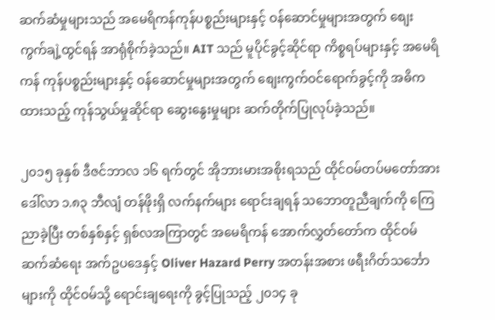ဆက်ဆံမှုများသည် အမေရိကန်ကုန်ပစ္စည်းများနှင့် ဝန်ဆောင်မှုများအတွက် စျေးကွက်ချဲ့ထွင်ရန် အာရုံစိုက်ခဲ့သည်။ AIT သည် မူပိုင်ခွင့်ဆိုင်ရာ ကိစ္စရပ်များနှင့် အမေရိကန် ကုန်ပစ္စည်းများနှင့် ဝန်ဆောင်မှုများအတွက် စျေးကွက်ဝင်ရောက်ခွင့်ကို အဓိကထားသည့် ကုန်သွယ်မှုဆိုင်ရာ ဆွေးနွေးမှုများ ဆက်တိုက်ပြုလုပ်ခဲ့သည်။

၂၀၁၅ ခုနှစ် ဒီဇင်ဘာလ ၁၆ ရက်တွင် အိုဘားမားအစိုးရသည် ထိုင်ဝမ်တပ်မတော်အား ဒေါ်လာ ၁.၈၃ ဘီလျံ တန်ဖိုးရှိ လက်နက်များ ရောင်းချရန် သဘောတူညီချက်ကို ကြေညာခဲ့ပြီး တစ်နှစ်နှင့် ရှစ်လအကြာတွင် အမေရိကန် အောက်လွှတ်တော်က ထိုင်ဝမ်ဆက်ဆံရေး အက်ဥပဒေနှင့် Oliver Hazard Perry အတန်းအစား ဖရီးဂိတ်သင်္ဘောများကို ထိုင်ဝမ်သို့ ရောင်းချရေးကို ခွင့်ပြုသည့် ၂၀၁၄ ခု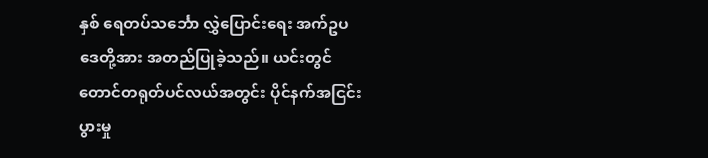နှစ် ရေတပ်သင်္ဘော လွှဲပြောင်းရေး အက်ဥပဒေတို့အား အတည်ပြုခဲ့သည်။ ယင်းတွင် တောင်တရုတ်ပင်လယ်အတွင်း ပိုင်နက်အငြင်းပွားမှု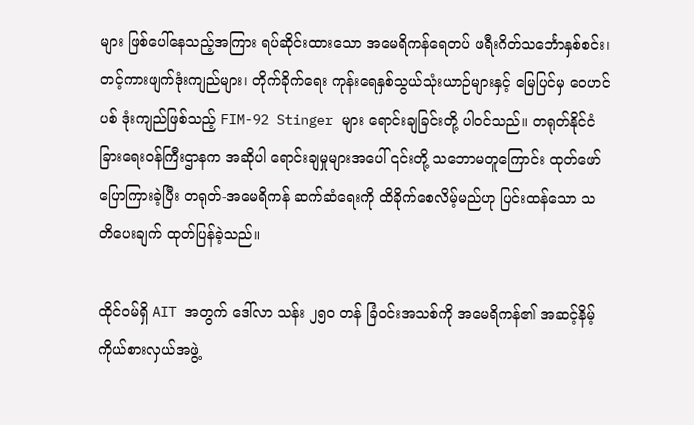များ ဖြစ်ပေါ်နေသည့်အကြား ရပ်ဆိုင်းထားသော အမေရိကန်ရေတပ် ဖရီးဂိတ်သင်္ဘောနှစ်စင်း၊ တင့်ကားဖျက်ဒုံးကျည်များ၊ တိုက်ခိုက်ရေး ကုန်းရေနှစ်သွယ်သုံးယာဉ်များနှင့် မြေပြင်မှ ဝေဟင်ပစ် ဒုံးကျည်ဖြစ်သည့် FIM-92 Stinger များ ရောင်းချခြင်းတို့ ပါဝင်သည်။ တရုတ်နိုင်ငံခြားရေးဝန်ကြီးဌာနက အဆိုပါ ရောင်းချမှုများအပေါ် ၎င်းတို့ သဘောမတူကြောင်း ထုတ်ဖော်ပြောကြားခဲ့ပြီး တရုတ်-အမေရိကန် ဆက်ဆံရေးကို ထိခိုက်စေလိမ့်မည်ဟု ပြင်းထန်သော သတိပေးချက် ထုတ်ပြန်ခဲ့သည်။

ထိုင်ဝမ်ရှိ AIT အတွက် ဒေါ်လာ သန်း ၂၅၀ တန် ခြံဝင်းအသစ်ကို အမေရိကန်၏ အဆင့်နိမ့် ကိုယ်စားလှယ်အဖွဲ့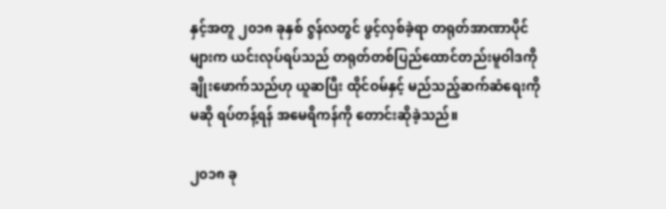နှင့်အတူ ၂၀၁၈ ခုနှစ် ဇွန်လတွင် ဖွင့်လှစ်ခဲ့ရာ တရုတ်အာဏာပိုင်များက ယင်းလုပ်ရပ်သည် တရုတ်တစ်ပြည်ထောင်တည်းမူဝါဒကို ချိုးဖောက်သည်ဟု ယူဆပြီး ထိုင်ဝမ်နှင့် မည်သည့်ဆက်ဆံရေးကိုမဆို ရပ်တန့်ရန် အမေရိကန်ကို တောင်းဆိုခဲ့သည်။

၂၀၁၈ ခု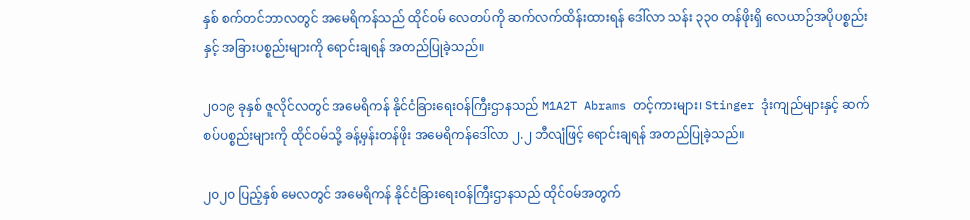နှစ် စက်တင်ဘာလတွင် အမေရိကန်သည် ထိုင်ဝမ် လေတပ်ကို ဆက်လက်ထိန်းထားရန် ဒေါ်လာ သန်း ၃၃၀ တန်ဖိုးရှိ လေယာဉ်အပိုပစ္စည်းနှင့် အခြားပစ္စည်းများကို ရောင်းချရန် အတည်ပြုခဲ့သည်။

၂၀၁၉ ခုနှစ် ဇူလိုင်လတွင် အမေရိကန် နိုင်ငံခြားရေးဝန်ကြီးဌာနသည် M1A2T Abrams တင့်ကားများ၊ Stinger ဒုံးကျည်များနှင့် ဆက်စပ်ပစ္စည်းများကို ထိုင်ဝမ်သို့ ခန့်မှန်းတန်ဖိုး အမေရိကန်ဒေါ်လာ ၂.၂ ဘီလျံဖြင့် ရောင်းချရန် အတည်ပြုခဲ့သည်။

၂၀၂၀ ပြည့်နှစ် မေလတွင် အမေရိကန် နိုင်ငံခြားရေးဝန်ကြီးဌာနသည် ထိုင်ဝမ်အတွက်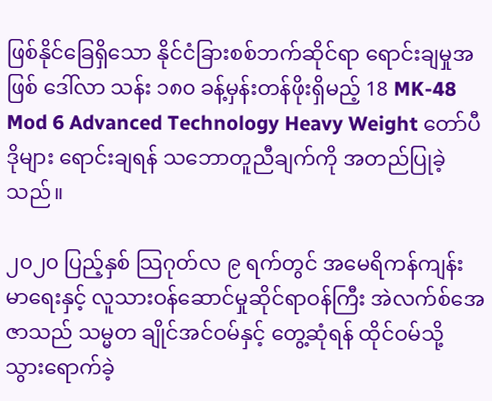ဖြစ်နိုင်ခြေရှိသော နိုင်ငံခြားစစ်ဘက်ဆိုင်ရာ ရောင်းချမှုအဖြစ် ဒေါ်လာ သန်း ၁၈၀ ခန့်မှန်းတန်ဖိုးရှိမည့် 18 MK-48 Mod 6 Advanced Technology Heavy Weight တော်ပီဒိုများ ရောင်းချရန် သဘောတူညီချက်ကို အတည်ပြုခဲ့သည်။

၂၀၂၀ ပြည့်နှစ် သြဂုတ်လ ၉ ရက်တွင် အမေရိကန်ကျန်းမာရေးနှင့် လူသားဝန်ဆောင်မှုဆိုင်ရာဝန်ကြီး အဲလက်စ်အေဇာသည် သမ္မတ ချိုင်အင်ဝမ်နှင့် တွေ့ဆုံရန် ထိုင်ဝမ်သို့ သွားရောက်ခဲ့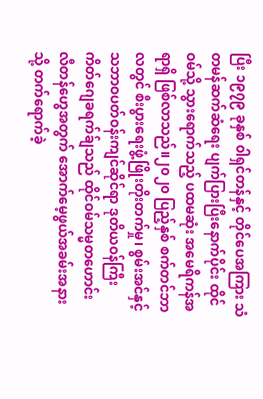ပြီး ၁၉၇၉ ခုနှစ် ၀ါရှင်တန်နှင့် တိုင်ပေအကြား သံတမန်ဆက်ဆံရေး ပျက်ပြားပြီးနောက်ပိုင်း ထိုင်ဝမ်သို့ သွားရောက်သည့် ပထမဆုံး အမေရိကန်အရာရှိ ဖြစ်လာသည်။၂၀၂၀ ပြည့်နှစ် စက်တင်ဘာလတွင် စီးပွားရေးဖွံ့ဖြိုးတိုးတက်မှု၊ စွမ်းအင်နှင့် သဘာဝပတ်ဝန်းကျင်ဆိုင်ရာ ဒုတိယဝန်ကြီး ကိတ်ဂျေခရက်ခ်ျသည် ထိုင်ဝမ်သမ္မတဟောင်း လီတန်ဟွေအတွက် အောက်မေ့ဖွယ်အခမ်းအနားသို့ တက်ရောက်ခဲ့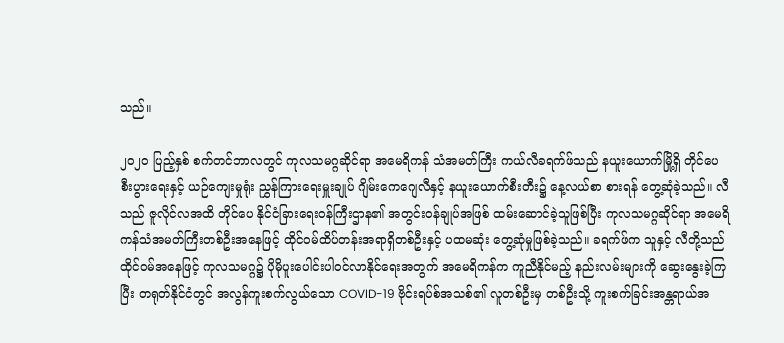သည်။

၂၀၂၀ ပြည့်နှစ် စက်တင်ဘာလတွင် ကုလသမဂ္ဂဆိုင်ရာ အမေရိကန် သံအမတ်ကြီး ကယ်လီခရက်ဖ်သည် နယူးယောက်မြို့ရှိ တိုင်ပေ စီးပွားရေးနှင့် ယဉ်ကျေးမှုရုံး ညွှန်ကြားရေးမှူးချုပ် ဂျိမ်းကေဂျေလီနှင့် နယူးယောက်စီးတီး၌ နေ့လယ်စာ စားရန် တွေ့ဆုံခဲ့သည်။ လီသည် ဇူလိုင်လအထိ တိုင်ပေ နိုင်ငံခြားရေးဝန်ကြီးဌာန၏ အတွင်းဝန်ချုပ်အဖြစ် ထမ်းဆောင်ခဲ့သူဖြစ်ပြီး ကုလသမဂ္ဂဆိုင်ရာ အမေရိကန်သံအမတ်ကြီးတစ်ဦးအနေဖြင့် ထိုင်ဝမ်ထိပ်တန်းအရာရှိတစ်ဦးနှင့် ပထမဆုံး တွေ့ဆုံမှုဖြစ်ခဲ့သည်။ ခရက်ဖ်က သူနှင့် လီတို့သည် ထိုင်ဝမ်အနေဖြင့် ကုလသမဂ္ဂ၌ ပိုမိုပူးပေါင်းပါဝင်လာနိုင်ရေးအတွက် အမေရိကန်က ကူညီနိုင်မည့် နည်းလမ်းများကို ဆွေးနွေးခဲ့ကြပြီး တရုတ်နိုင်ငံတွင် အလွန်ကူးစက်လွယ်သော COVID-19 ဗိုင်းရပ်စ်အသစ်၏ လူတစ်ဦးမှ တစ်ဦးသို့ ကူးစက်ခြင်းအန္တရာယ်အ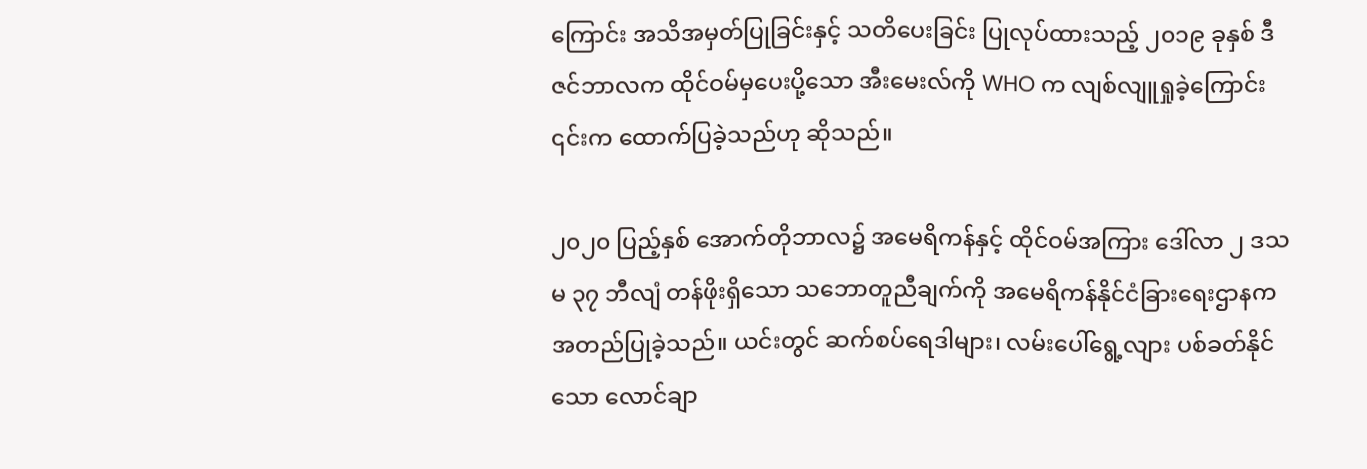ကြောင်း အသိအမှတ်ပြုခြင်းနှင့် သတိပေးခြင်း ပြုလုပ်ထားသည့် ၂၀၁၉ ခုနှစ် ဒီဇင်ဘာလက ထိုင်ဝမ်မှပေးပို့သော အီးမေးလ်ကို WHO က လျစ်လျူရှုခဲ့ကြောင်း ၎င်းက ထောက်ပြခဲ့သည်ဟု ဆိုသည်။

၂၀၂၀ ပြည့်နှစ် အောက်တိုဘာလ၌ အမေရိကန်နှင့် ထိုင်ဝမ်အကြား ဒေါ်လာ ၂ ဒသမ ၃၇ ဘီလျံ တန်ဖိုးရှိသော သဘောတူညီချက်ကို အမေရိကန်နိုင်ငံခြားရေးဌာနက အတည်ပြုခဲ့သည်။ ယင်းတွင် ဆက်စပ်ရေဒါများ၊ လမ်းပေါ်ရွေ့လျား ပစ်ခတ်နိုင်သော လောင်ချာ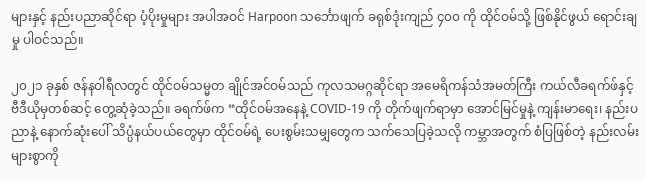များနှင့် နည်းပညာဆိုင်ရာ ပံ့ပိုးမှုများ အပါအဝင် Harpoon သင်္ဘောဖျက် ခရုစ်ဒုံးကျည် ၄၀၀ ကို ထိုင်ဝမ်သို့ ဖြစ်နိုင်ဖွယ် ရောင်းချမှု ပါဝင်သည်။

၂၀၂၁ ခုနှစ် ဇန်နဝါရီလတွင် ထိုင်ဝမ်သမ္မတ ချိုင်အင်ဝမ်သည် ကုလသမဂ္ဂဆိုင်ရာ အမေရိကန်သံအမတ်ကြီး ကယ်လီခရက်ဖ်နှင့် ဗီဒီယိုမှတစ်ဆင့် တွေ့ဆုံခဲ့သည်။ ခရက်ဖ်က “ထိုင်ဝမ်အနေနဲ့ COVID-19 ကို တိုက်ဖျက်ရာမှာ အောင်မြင်မှုနဲ့ ကျန်းမာရေး၊ နည်းပညာနဲ့ နောက်ဆုံးပေါ် သိပ္ပံနယ်ပယ်တွေမှာ ထိုင်ဝမ်ရဲ့ ပေးစွမ်းသမျှတွေက သက်သေပြခဲ့သလို ကမ္ဘာအတွက် စံပြဖြစ်တဲ့ နည်းလမ်းများစွာကို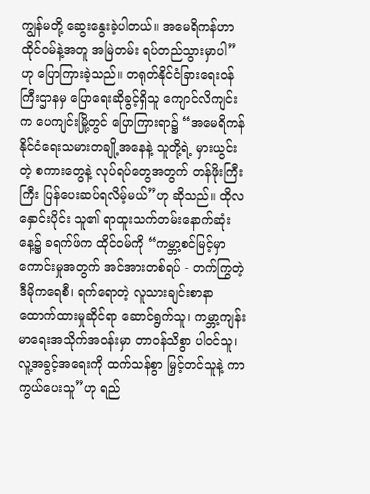ကျွန်မတို့ ဆွေးနွေးခဲ့ပါတယ်။ အမေရိကန်ဟာ ထိုင်ဝမ်နဲ့အတူ အမြဲတမ်း ရပ်တည်သွားမှာပါ” ဟု ပြောကြားခဲ့သည်။ တရုတ်နိုင်ငံခြားရေးဝန်ကြီးဌာနမှ ပြောရေးဆိုခွင့်ရှိသူ ကျောင်လိကျင်းက ပေကျင်းမြို့တွင် ပြောကြားရာ၌ “အမေရိကန် နိုင်ငံရေးသမားတချို့အနေနဲ့ သူတို့ရဲ့ မှားယွင်းတဲ့ စကားတွေနဲ့ လုပ်ရပ်တွေအတွက် တန်ဖိုးကြီးကြီး ပြန်ပေးဆပ်ရလိမ့်မယ်”ဟု ဆိုသည်။ ထိုလနှောင်းပိုင်း သူ၏ ရာထူးသက်တမ်းနောက်ဆုံးနေ့၌ ခရက်ဖ်က ထိုင်ဝမ်ကို “ကမ္ဘာ့စင်မြင့်မှာကောင်းမှုအတွက် အင်အားတစ်ရပ် - တက်ကြွတဲ့ ဒီမိုကရေစီ၊ ရက်ရောတဲ့ လူသားချင်းစာနာထောက်ထားမှုဆိုင်ရာ ဆောင်ရွက်သူ၊ ကမ္ဘာ့ကျန်းမာရေးအသိုက်အဝန်းမှာ တာဝန်သိစွာ ပါဝင်သူ၊ လူ့အခွင့်အရေးကို ထက်သန်စွာ မြှင့်တင်သူနဲ့ ကာကွယ်ပေးသူ”ဟု ရည်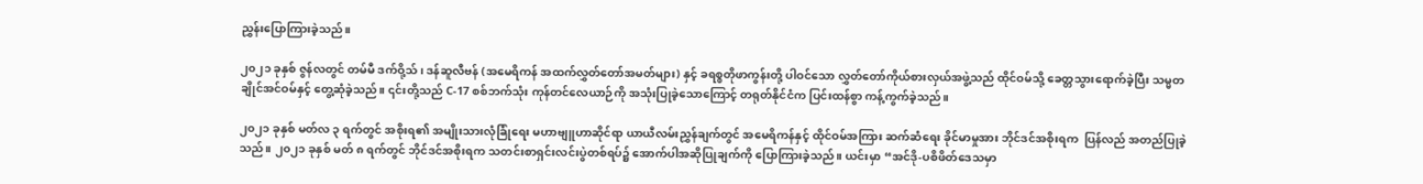ညွှန်းပြောကြားခဲ့သည်။

၂၀၂၁ ခုနှစ် ဇွန်လတွင် တမ်မီ ဒက်ဝို့သ်၊ ဒန်ဆူလီဗန် (အမေရိကန် အထက်လွှတ်တော်အမတ်များ) နှင့် ခရစ္စတိုဖာကွန်းတို့ ပါဝင်သော လွှတ်တော်ကိုယ်စားလှယ်အဖွဲ့သည် ထိုင်ဝမ်သို့ ခေတ္တသွားရောက်ခဲ့ပြီး သမ္မတ ချိုင်အင်ဝမ်နှင့် တွေ့ဆုံခဲ့သည်။ ၎င်းတို့သည် C-17 စစ်ဘက်သုံး ကုန်တင်လေယာဉ်ကို အသုံးပြုခဲ့သောကြောင့် တရုတ်နိုင်ငံက ပြင်းထန်စွာ ကန့်ကွက်ခဲ့သည်။

၂၀၂၁ ခုနှစ် မတ်လ ၃ ရက်တွင် အစိုးရ၏ အမျိုးသားလုံခြုံရေး မဟာဗျူဟာဆိုင်ရာ ယာယီလမ်းညွှန်ချက်တွင် အမေရိကန်နှင့် ထိုင်ဝမ်အကြား ဆက်ဆံရေး ခိုင်မာမှုအား ဘိုင်ဒင်အစိုးရက  ပြန်လည် အတည်ပြုခဲ့သည်။ ၂၀၂၁ ခုနှစ် မတ် ၈ ရက်တွင် ဘိုင်ဒင်အစိုးရက သတင်းစာရှင်းလင်းပွဲတစ်ရပ်၌ အောက်ပါအဆိုပြုချက်ကို ပြောကြားခဲ့သည်။ ယင်းမှာ “အင်ဒို-ပစိဖိတ်ဒေသမှာ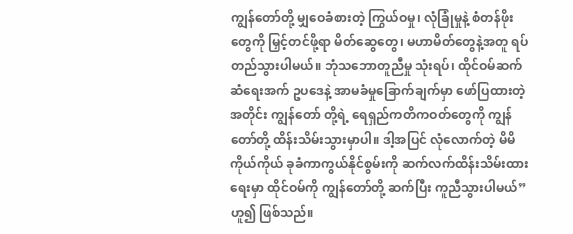ကျွန်တော်တို့ မျှဝေခံစားတဲ့ ကြွယ်ဝမှု၊ လုံခြုံမှုနဲ့ စံတန်ဖိုးတွေကို မြှင့်တင်ဖို့ရာ မိတ်ဆွေတွေ၊ မဟာမိတ်တွေနဲ့အတူ ရပ်တည်သွားပါမယ်။ ဘုံသဘောတူညီမှု သုံးရပ်၊ ထိုင်ဝမ်ဆက်ဆံရေးအက် ဥပဒေနဲ့ အာမခံမှုခြောက်ချက်မှာ ဖော်ပြထားတဲ့အတိုင်း ကျွန်တော် တို့ရဲ့ ရေရှည်ကတိကဝတ်တွေကို ကျွန်တော်တို့ ထိန်းသိမ်းသွားမှာပါ။ ဒါ့အပြင် လုံလောက်တဲ့ မိမိကိုယ်ကိုယ် ခုခံကာကွယ်နိုင်စွမ်းကို ဆက်လက်ထိန်းသိမ်းထားရေးမှာ ထိုင်ဝမ်ကို ကျွန်တော်တို့ ဆက်ပြီး ကူညီသွားပါမယ်”ဟူ၍ ဖြစ်သည်။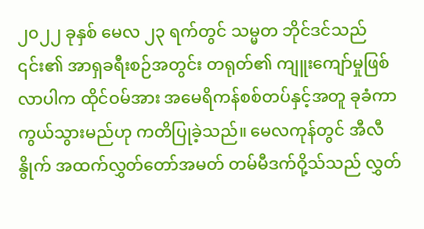၂၀၂၂ ခုနှစ် မေလ ၂၃ ရက်တွင် သမ္မတ ဘိုင်ဒင်သည် ၎င်း၏ အာရှခရီးစဉ်အတွင်း တရုတ်၏ ကျူးကျော်မှုဖြစ်လာပါက ထိုင်ဝမ်အား အမေရိကန်စစ်တပ်နှင့်အတူ ခုခံကာကွယ်သွားမည်ဟု ကတိပြုခဲ့သည်။ မေလကုန်တွင် အီလီနွိုက် အထက်လွှတ်တော်အမတ် တမ်မီဒက်ဝို့သ်သည် လွှတ်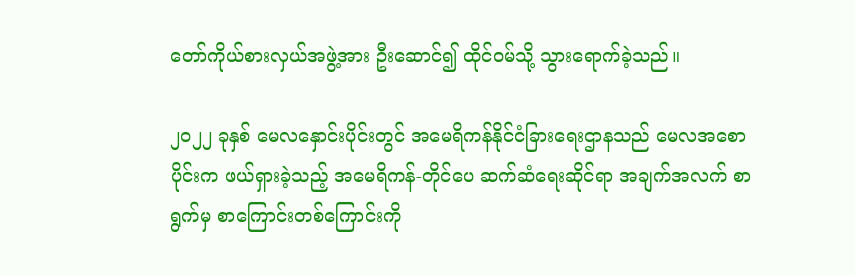တော်ကိုယ်စားလှယ်အဖွဲ့အား ဦးဆောင်၍ ထိုင်ဝမ်သို့ သွားရောက်ခဲ့သည်။

၂၀၂၂ ခုနှစ် မေလနှောင်းပိုင်းတွင် အမေရိကန်နိုင်ငံခြားရေးဌာနသည် မေလအစောပိုင်းက ဖယ်ရှားခဲ့သည့် အမေရိကန်-တိုင်ပေ ဆက်ဆံရေးဆိုင်ရာ အချက်အလက် စာရွက်မှ စာကြောင်းတစ်ကြောင်းကို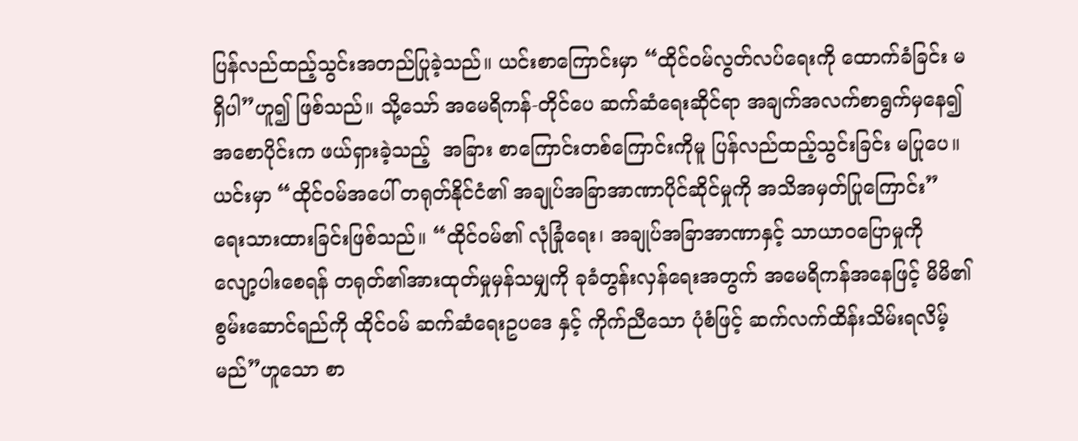ပြန်လည်ထည့်သွင်းအတည်ပြုခဲ့သည်။ ယင်းစာကြောင်းမှာ “ထိုင်ဝမ်လွတ်လပ်ရေးကို ထောက်ခံခြင်း မရှိပါ”ဟူ၍ ဖြစ်သည်။ သို့သော် အမေရိကန်-တိုင်ပေ ဆက်ဆံရေးဆိုင်ရာ အချက်အလက်စာရွက်မှနေ၍ အစောပိုင်းက ဖယ်ရှားခဲ့သည့်  အခြား စာကြောင်းတစ်ကြောင်းကိုမူ ပြန်လည်ထည့်သွင်းခြင်း မပြုပေ။ ယင်းမှာ “ထိုင်ဝမ်အပေါ် တရုတ်နိုင်ငံ၏ အချုပ်အခြာအာဏာပိုင်ဆိုင်မှုကို အသိအမှတ်ပြုကြောင်း” ရေးသားထားခြင်းဖြစ်သည်။ “ထိုင်ဝမ်၏ လုံခြုံရေး၊ အချုပ်အခြာအာဏာနှင့် သာယာဝပြောမှုကို လျော့ပါးစေရန် တရုတ်၏အားထုတ်မှုမှန်သမျှကို ခုခံတွန်းလှန်ရေးအတွက် အမေရိကန်အနေဖြင့် မိမိ၏ စွမ်းဆောင်ရည်ကို ထိုင်ဝမ် ဆက်ဆံရေးဥပဒေ နှင့် ကိုက်ညီသော ပုံစံဖြင့် ဆက်လက်ထိန်းသိမ်းရလိမ့်မည်”ဟူသော စာ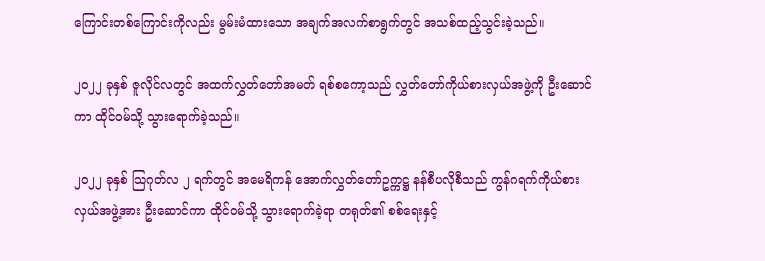ကြောင်းတစ်ကြောင်းကိုလည်း မွမ်းမံထားသော အချက်အလက်စာရွက်တွင် အသစ်ထည့်သွင်းခဲ့သည်။

၂၀၂၂ ခုနှစ် ဇူလိုင်လတွင် အထက်လွှတ်တော်အမတ် ရစ်စကော့သည် လွှတ်တော်ကိုယ်စားလှယ်အဖွဲ့ကို ဦးဆောင်ကာ ထိုင်ဝမ်သို့ သွားရောက်ခဲ့သည်။

၂၀၂၂ ခုနှစ် သြဂုတ်လ ၂ ရက်တွင် အမေရိကန် အောက်လွှတ်တော်ဥက္ကဋ္ဌ နန်စီပလိုစီသည် ကွန်ဂရက်ကိုယ်စားလှယ်အဖွဲ့အား ဦးဆောင်ကာ ထိုင်ဝမ်သို့ သွားရောက်ခဲ့ရာ တရုတ်၏ စစ်ရေးနှင့်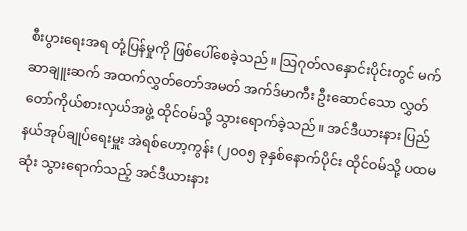စီးပွားရေးအရ တုံ့ပြန်မှုကို ဖြစ်ပေါ်စေခဲ့သည်။ သြဂုတ်လနှောင်းပိုင်းတွင် မက်ဆာချူးဆက် အထက်လွှတ်တော်အမတ် အက်ဒ်မာကီး ဦးဆောင်သော လွှတ်တော်ကိုယ်စားလှယ်အဖွဲ့ ထိုင်ဝမ်သို့ သွားရောက်ခဲ့သည်။ အင်ဒီယားနား ပြည်နယ်အုပ်ချုပ်ရေးမှူး အဲရစ်ဟော့ကွန်း (၂၀၀၅ ခုနှစ်နောက်ပိုင်း ထိုင်ဝမ်သို့ ပထမဆုံး သွားရောက်သည့် အင်ဒီယားနား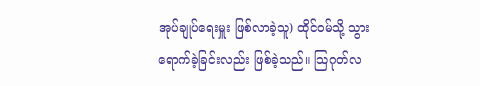အုပ်ချုပ်ရေးမှူး ဖြစ်လာခဲ့သူ) ထိုင်ဝမ်သို့ သွားရောက်ခဲ့ခြင်းလည်း ဖြစ်ခဲ့သည်။ သြဂုတ်လ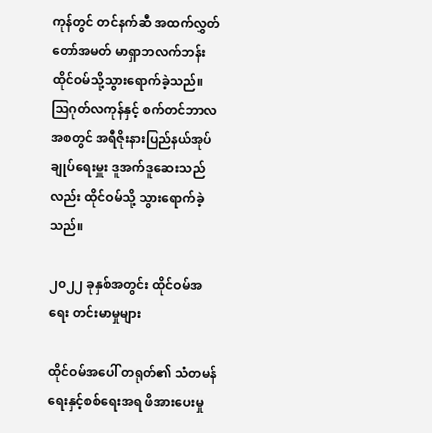ကုန်တွင် တင်နက်ဆီ အထက်လွှတ်တော်အမတ် မာရှာဘလက်ဘန်း ထိုင်ဝမ်သို့သွားရောက်ခဲ့သည်။ သြဂုတ်လကုန်နှင့် စက်တင်ဘာလအစတွင် အရီဇိုးနားပြည်နယ်အုပ်ချုပ်ရေးမှူး ဒူအက်ဒူဆေးသည်လည်း ထိုင်ဝမ်သို့ သွားရောက်ခဲ့သည်။

၂၀၂၂ ခုနှစ်အတွင်း ထိုင်ဝမ်အရေး တင်းမာမှုများ

ထိုင်ဝမ်အပေါ် တရုတ်၏ သံတမန်ရေးနှင့်စစ်ရေးအရ ဖိအားပေးမှု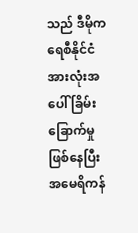သည် ဒီမိုကရေစီနိုင်ငံအားလုံးအပေါ် ခြိမ်းခြောက်မှုဖြစ်နေပြီး အမေရိကန်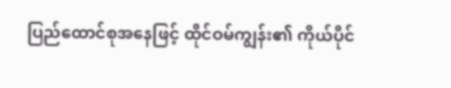ပြည်ထောင်စုအနေဖြင့် ထိုင်ဝမ်ကျွန်း၏ ကိုယ်ပိုင်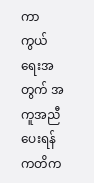ကာကွယ်ရေးအတွက် အကူအညီပေးရန် ကတိက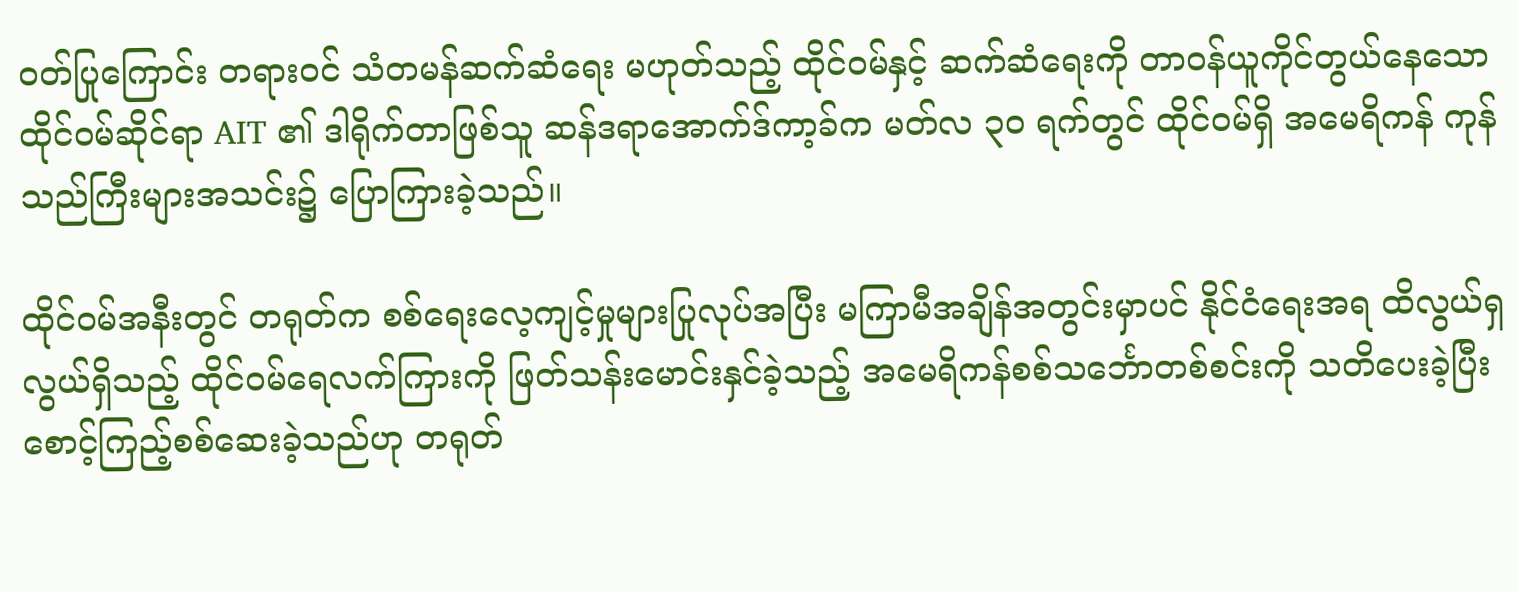ဝတ်ပြုကြောင်း တရားဝင် သံတမန်ဆက်ဆံရေး မဟုတ်သည့် ထိုင်ဝမ်နှင့် ဆက်ဆံရေးကို တာဝန်ယူကိုင်တွယ်နေသော ထိုင်ဝမ်ဆိုင်ရာ AIT ၏ ဒါရိုက်တာဖြစ်သူ ဆန်ဒရာအောက်ဒ်ကာ့ခ်က မတ်လ ၃၀ ရက်တွင် ထိုင်ဝမ်ရှိ အမေရိကန် ကုန်သည်ကြီးများအသင်း၌ ပြောကြားခဲ့သည်။

ထိုင်ဝမ်အနီးတွင် တရုတ်က စစ်ရေးလေ့ကျင့်မှုများပြုလုပ်အပြီး မကြာမီအချိန်အတွင်းမှာပင် နိုင်ငံရေးအရ ထိလွယ်ရှလွယ်ရှိသည့် ထိုင်ဝမ်ရေလက်ကြားကို ဖြတ်သန်းမောင်းနှင်ခဲ့သည့် အမေရိကန်စစ်သင်္ဘောတစ်စင်းကို သတိပေးခဲ့ပြီး စောင့်ကြည့်စစ်ဆေးခဲ့သည်ဟု တရုတ်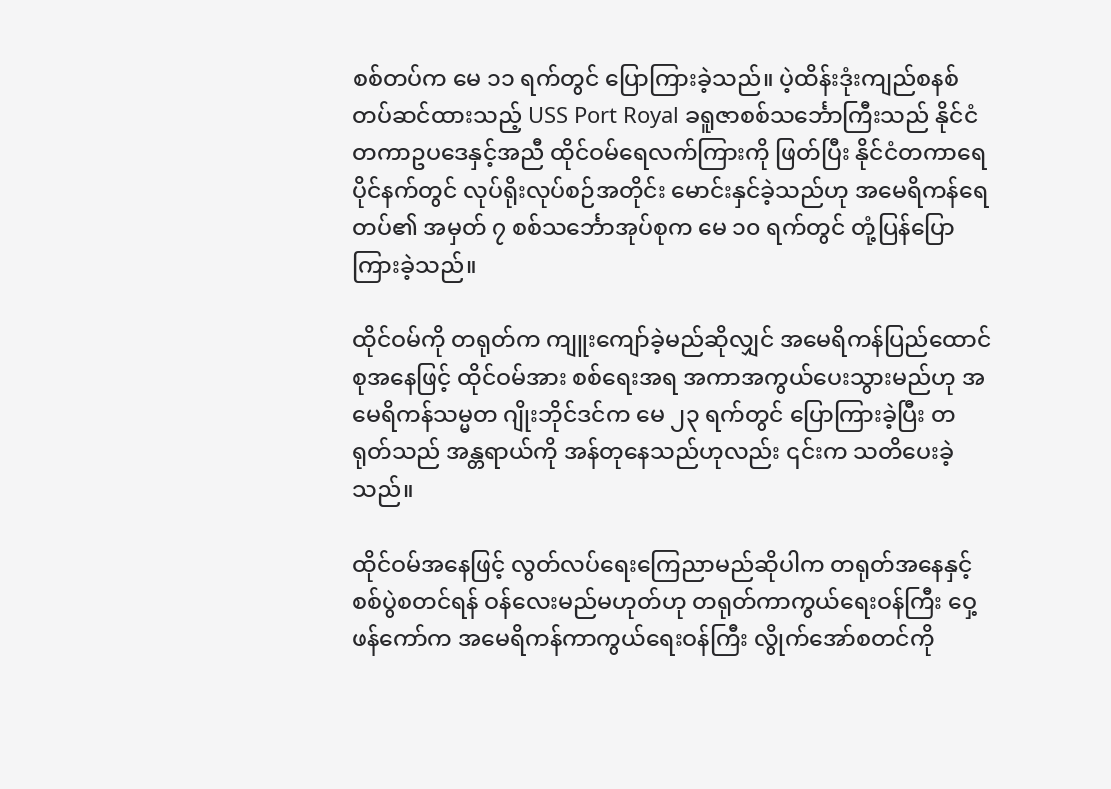စစ်တပ်က မေ ၁၁ ရက်တွင် ပြောကြားခဲ့သည်။ ပဲ့ထိန်းဒုံးကျည်စနစ် တပ်ဆင်ထားသည့် USS Port Royal ခရူဇာစစ်သင်္ဘောကြီးသည် နိုင်ငံတကာဥပဒေနှင့်အညီ ထိုင်ဝမ်ရေလက်ကြားကို ဖြတ်ပြီး နိုင်ငံတကာရေပိုင်နက်တွင် လုပ်ရိုးလုပ်စဉ်အတိုင်း မောင်းနှင်ခဲ့သည်ဟု အမေရိကန်ရေတပ်၏ အမှတ် ၇ စစ်သင်္ဘောအုပ်စုက မေ ၁၀ ရက်တွင် တုံ့ပြန်ပြောကြားခဲ့သည်။

ထိုင်ဝမ်ကို တရုတ်က ကျူးကျော်ခဲ့မည်ဆိုလျှင် အမေရိကန်ပြည်ထောင်စုအနေဖြင့် ထိုင်ဝမ်အား စစ်ရေးအရ အကာအကွယ်ပေးသွားမည်ဟု အမေရိကန်သမ္မတ ဂျိုးဘိုင်ဒင်က မေ ၂၃ ရက်တွင် ပြောကြားခဲ့ပြီး တရုတ်သည် အန္တရာယ်ကို အန်တုနေသည်ဟုလည်း ၎င်းက သတိပေးခဲ့သည်။

ထိုင်ဝမ်အနေဖြင့် လွတ်လပ်ရေးကြေညာမည်ဆိုပါက တရုတ်အနေနှင့် စစ်ပွဲစတင်ရန် ဝန်လေးမည်မဟုတ်ဟု တရုတ်ကာကွယ်ရေးဝန်ကြီး ဝှေ့ဖန်ကော်က အမေရိကန်ကာကွယ်ရေးဝန်ကြီး လွိုက်အော်စတင်ကို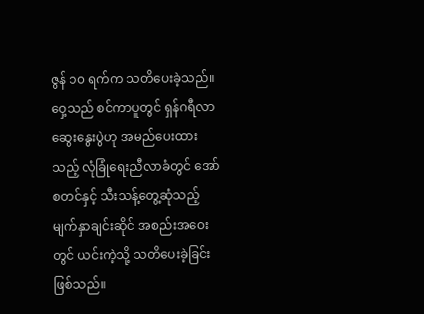ဇွန် ၁၀ ရက်က သတိပေးခဲ့သည်။ ဝှေ့သည် စင်ကာပူတွင် ရှန်ဂရီလာ ဆွေးနွေးပွဲဟု အမည်ပေးထားသည့် လုံခြုံရေးညီလာခံတွင် အော်စတင်နှင့် သီးသန့်တွေ့ဆုံသည့် မျက်နှာချင်းဆိုင် အစည်းအဝေးတွင် ယင်းကဲ့သို့ သတိပေးခဲ့ခြင်းဖြစ်သည်။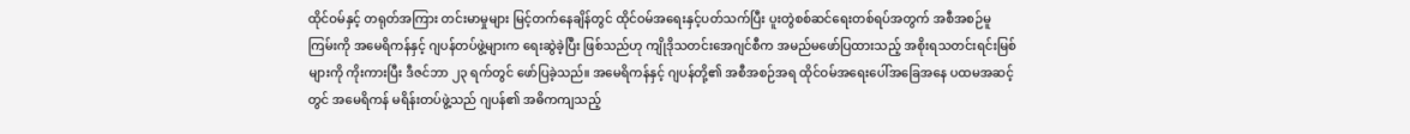ထိုင်ဝမ်နှင့် တရုတ်အကြား တင်းမာမှုများ မြင့်တက်နေချိန်တွင် ထိုင်ဝမ်အရေးနှင့်ပတ်သက်ပြီး ပူးတွဲစစ်ဆင်ရေးတစ်ရပ်အတွက် အစီအစဉ်မူကြမ်းကို အမေရိကန်နှင့် ဂျပန်တပ်ဖွဲ့များက ရေးဆွဲခဲ့ပြီး ဖြစ်သည်ဟု ကျိုဒိုသတင်းအေဂျင်စီက အမည်မဖော်ပြထားသည့် အစိုးရသတင်းရင်းမြစ်များကို ကိုးကားပြီး ဒီဇင်ဘာ ၂၃ ရက်တွင် ဖော်ပြခဲ့သည်။ အမေရိကန်နှင့် ဂျပန်တို့၏ အစီအစဉ်အရ ထိုင်ဝမ်အရေးပေါ်အခြေအနေ ပထမအဆင့်တွင် အမေရိကန် မရိန်းတပ်ဖွဲ့သည် ဂျပန်၏ အဓိကကျသည့်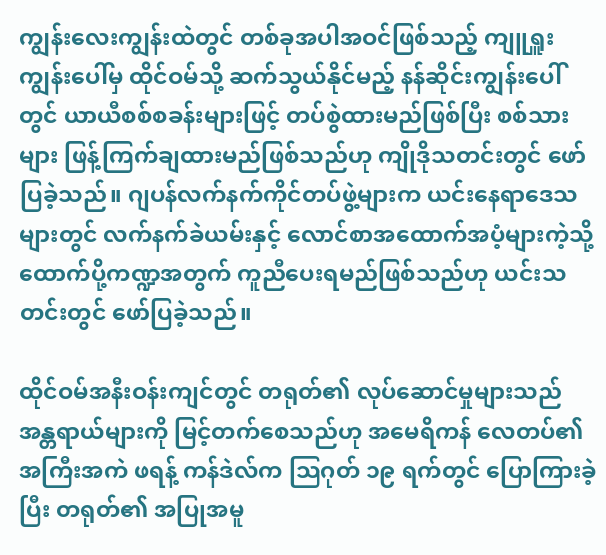ကျွန်းလေးကျွန်းထဲတွင် တစ်ခုအပါအဝင်ဖြစ်သည့် ကျူရှူးကျွန်းပေါ်မှ ထိုင်ဝမ်သို့ ဆက်သွယ်နိုင်မည့် နန်ဆိုင်းကျွန်းပေါ်တွင် ယာယီစစ်စခန်းများဖြင့် တပ်စွဲထားမည်ဖြစ်ပြီး စစ်သားများ ဖြန့်ကြက်ချထားမည်ဖြစ်သည်ဟု ကျိုဒိုသတင်းတွင် ဖော်ပြခဲ့သည်။ ဂျပန်လက်နက်ကိုင်တပ်ဖွဲ့များက ယင်းနေရာဒေသများတွင် လက်နက်ခဲယမ်းနှင့် လောင်စာအထောက်အပံ့များကဲ့သို့ ထောက်ပို့ကဏ္ဍအတွက် ကူညီပေးရမည်ဖြစ်သည်ဟု ယင်းသတင်းတွင် ဖော်ပြခဲ့သည်။

ထိုင်ဝမ်အနီးဝန်းကျင်တွင် တရုတ်၏ လုပ်ဆောင်မှုများသည် အန္တရာယ်များကို မြင့်တက်စေသည်ဟု အမေရိကန် လေတပ်၏ အကြီးအကဲ ဖရန့် ကန်ဒဲလ်က သြဂုတ် ၁၉ ရက်တွင် ပြောကြားခဲ့ပြီး တရုတ်၏ အပြုအမူ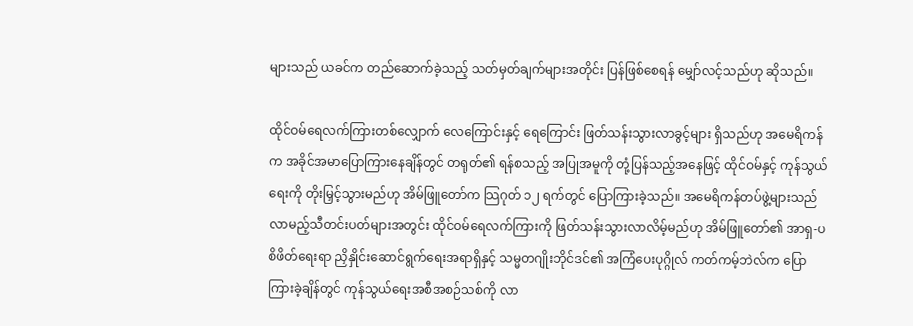များသည် ယခင်က တည်ဆောက်ခဲ့သည့် သတ်မှတ်ချက်များအတိုင်း ပြန်ဖြစ်စေရန် မျှော်လင့်သည်ဟု ဆိုသည်။

ထိုင်ဝမ်ရေလက်ကြားတစ်လျှောက် လေကြောင်းနှင့် ရေကြောင်း ဖြတ်သန်းသွားလာခွင့်များ ရှိသည်ဟု အမေရိကန်က အခိုင်အမာပြောကြားနေချိန်တွင် တရုတ်၏ ရန်စသည့် အပြုအမူကို တုံ့ပြန်သည့်အနေဖြင့် ထိုင်ဝမ်နှင့် ကုန်သွယ်ရေးကို တိုးမြှင့်သွားမည်ဟု အိမ်ဖြူတော်က သြဂုတ် ၁၂ ရက်တွင် ပြောကြားခဲ့သည်။ အမေရိကန်တပ်ဖွဲ့များသည် လာမည့်သီတင်းပတ်များအတွင်း ထိုင်ဝမ်ရေလက်ကြားကို ဖြတ်သန်းသွားလာလိမ့်မည်ဟု အိမ်ဖြူတော်၏ အာရှ-ပစိဖိတ်ရေးရာ ညှိနှိုင်းဆောင်ရွက်ရေးအရာရှိနှင့် သမ္မတဂျိုးဘိုင်ဒင်၏ အကြံပေးပုဂ္ဂိုလ် ကတ်ကမ့်ဘဲလ်က ပြောကြားခဲ့ချိန်တွင် ကုန်သွယ်ရေးအစီအစဉ်သစ်ကို လာ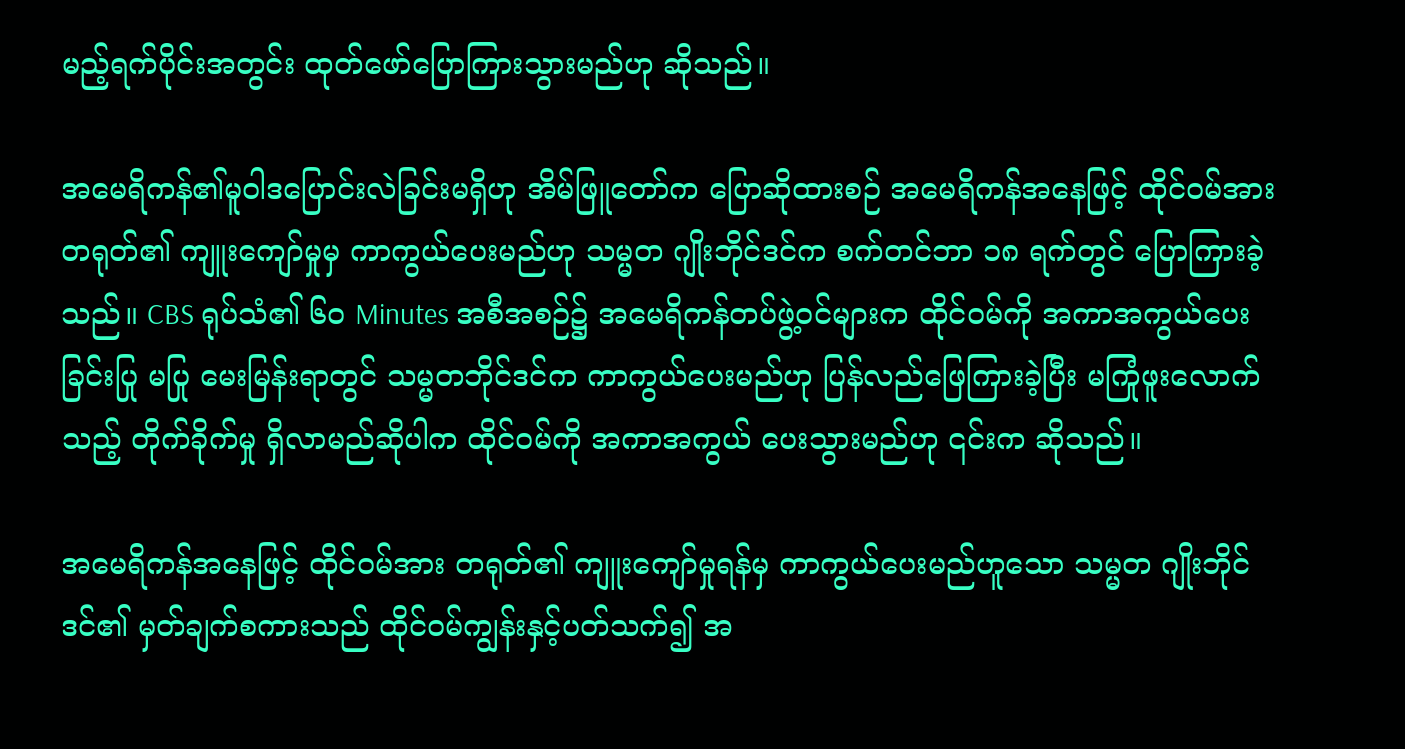မည့်ရက်ပိုင်းအတွင်း ထုတ်ဖော်ပြောကြားသွားမည်ဟု ဆိုသည်။

အမေရိကန်၏မူဝါဒပြောင်းလဲခြင်းမရှိဟု အိမ်ဖြူတော်က ပြောဆိုထားစဉ် အမေရိကန်အနေဖြင့် ထိုင်ဝမ်အား တရုတ်၏ ကျူးကျော်မှုမှ ကာကွယ်ပေးမည်ဟု သမ္မတ ဂျိုးဘိုင်ဒင်က စက်တင်ဘာ ၁၈ ရက်တွင် ပြောကြားခဲ့သည်။ CBS ရုပ်သံ၏ ၆၀ Minutes အစီအစဉ်၌ အမေရိကန်တပ်ဖွဲ့ဝင်များက ထိုင်ဝမ်ကို အကာအကွယ်ပေးခြင်းပြု မပြု မေးမြန်းရာတွင် သမ္မတဘိုင်ဒင်က ကာကွယ်ပေးမည်ဟု ပြန်လည်ဖြေကြားခဲ့ပြီး မကြုံဖူးလောက်သည့် တိုက်ခိုက်မှု ရှိလာမည်ဆိုပါက ထိုင်ဝမ်ကို အကာအကွယ် ပေးသွားမည်ဟု ၎င်းက ဆိုသည်။

အမေရိကန်အနေဖြင့် ထိုင်ဝမ်အား တရုတ်၏ ကျူးကျော်မှုရန်မှ ကာကွယ်ပေးမည်ဟူသော သမ္မတ ဂျိုးဘိုင်ဒင်၏ မှတ်ချက်စကားသည် ထိုင်ဝမ်ကျွန်းနှင့်ပတ်သက်၍ အ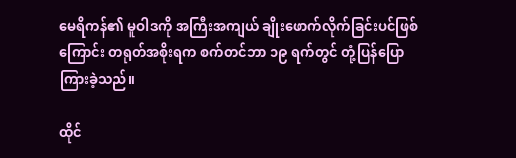မေရိကန်၏ မူဝါဒကို အကြီးအကျယ် ချိုးဖောက်လိုက်ခြင်းပင်ဖြစ်ကြောင်း တရုတ်အစိုးရက စက်တင်ဘာ ၁၉ ရက်တွင် တုံ့ပြန်ပြောကြားခဲ့သည်။

ထိုင်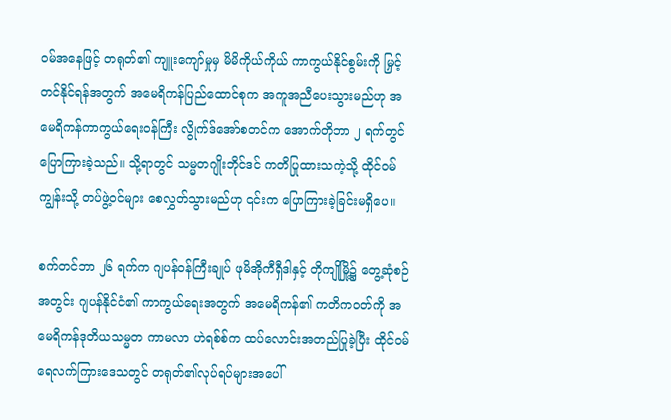ဝမ်အနေဖြင့် တရုတ်၏ ကျူးကျော်မှုမှ မိမိကိုယ်ကိုယ် ကာကွယ်နိုင်စွမ်းကို မြှင့်တင်နိုင်ရန်အတွက် အမေရိကန်ပြည်ထောင်စုက အကူအညီပေးသွားမည်ဟု အမေရိကန်ကာကွယ်ရေးဝန်ကြီး လွိုက်ဒ်အော်စတင်က အောက်တိုဘာ ၂ ရက်တွင် ပြောကြားခဲ့သည်။ သို့ရာတွင် သမ္မတဂျိုးဘိုင်ဒင် ကတိပြုထားသကဲ့သို့ ထိုင်ဝမ်ကျွန်းသို့ တပ်ဖွဲ့ဝင်များ စေလွှတ်သွားမည်ဟု ၎င်းက ပြောကြားခဲ့ခြင်းမရှိပေ။

စက်တင်ဘာ ၂၆ ရက်က ဂျပန်ဝန်ကြီးချုပ် ဖုမိအိုကီရှီဒါနှင့် တိုကျိုမြို့၌ တွေ့ဆုံစဉ်အတွင်း ဂျပန်နိုင်ငံ၏ ကာကွယ်ရေးအတွက် အမေရိကန်၏ ကတိကဝတ်ကို အမေရိကန်ဒုတိယသမ္မတ ကာမလာ ဟဲရစ်စ်က ထပ်လောင်းအတည်ပြုခဲ့ပြီး ထိုင်ဝမ်ရေလက်ကြားဒေသတွင် တရုတ်၏လုပ်ရပ်များအပေါ်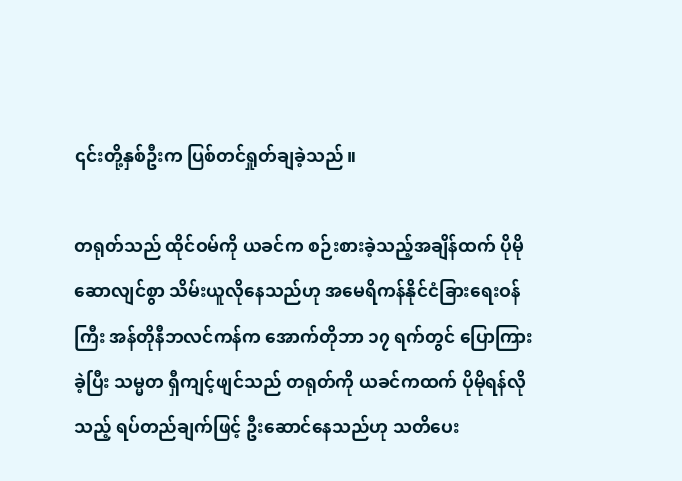၎င်းတို့နှစ်ဦးက ပြစ်တင်ရှုတ်ချခဲ့သည်။

တရုတ်သည် ထိုင်ဝမ်ကို ယခင်က စဉ်းစားခဲ့သည့်အချိန်ထက် ပိုမိုဆောလျင်စွာ သိမ်းယူလိုနေသည်ဟု အမေရိကန်နိုင်ငံခြားရေးဝန်ကြီး အန်တိုနီဘလင်ကန်က အောက်တိုဘာ ၁၇ ရက်တွင် ပြောကြားခဲ့ပြီး သမ္မတ ရှီကျင့်ဖျင်သည် တရုတ်ကို ယခင်ကထက် ပိုမိုရန်လိုသည့် ရပ်တည်ချက်ဖြင့် ဦးဆောင်နေသည်ဟု သတိပေး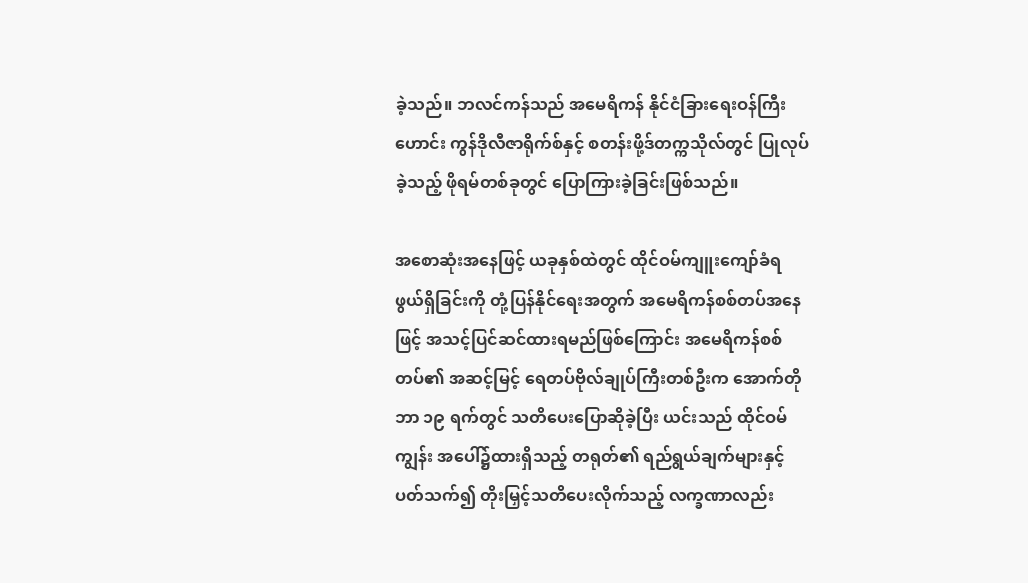ခဲ့သည်။ ဘလင်ကန်သည် အမေရိကန် နိုင်ငံခြားရေးဝန်ကြီးဟောင်း ကွန်ဒိုလီဇာရိုက်စ်နှင့် စတန်းဖို့ဒ်တက္ကသိုလ်တွင် ပြုလုပ်ခဲ့သည့် ဖိုရမ်တစ်ခုတွင် ပြောကြားခဲ့ခြင်းဖြစ်သည်။

အစောဆုံးအနေဖြင့် ယခုနှစ်ထဲတွင် ထိုင်ဝမ်ကျူးကျော်ခံရဖွယ်ရှိခြင်းကို တုံ့ပြန်နိုင်ရေးအတွက် အမေရိကန်စစ်တပ်အနေဖြင့် အသင့်ပြင်ဆင်ထားရမည်ဖြစ်ကြောင်း အမေရိကန်စစ်တပ်၏ အဆင့်မြင့် ရေတပ်ဗိုလ်ချုပ်ကြီးတစ်ဦးက အောက်တိုဘာ ၁၉ ရက်တွင် သတိပေးပြောဆိုခဲ့ပြီး ယင်းသည် ထိုင်ဝမ်ကျွန်း အပေါ်၌ထားရှိသည့် တရုတ်၏ ရည်ရွယ်ချက်များနှင့်ပတ်သက်၍ တိုးမြှင့်သတိပေးလိုက်သည့် လက္ခဏာလည်း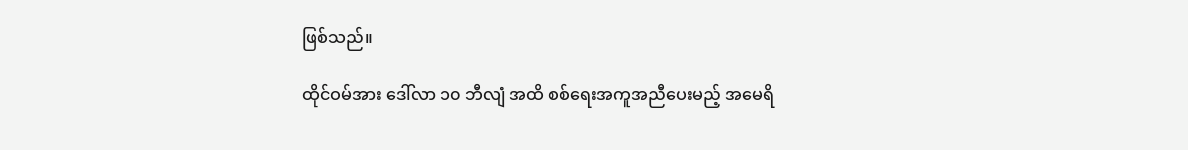ဖြစ်သည်။

ထိုင်ဝမ်အား ဒေါ်လာ ၁၀ ဘီလျံ အထိ စစ်ရေးအကူအညီပေးမည့် အမေရိ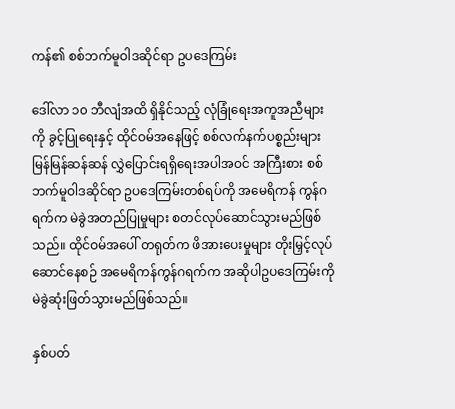ကန်၏ စစ်ဘက်မူဝါဒဆိုင်ရာ ဥပဒေကြမ်း

ဒေါ်လာ ၁၀ ဘီလျံအထိ ရှိနိုင်သည့် လုံခြုံရေးအကူအညီများကို ခွင့်ပြုရေးနှင့် ထိုင်ဝမ်အနေဖြင့် စစ်လက်နက်ပစ္စည်းများ မြန်မြန်ဆန်ဆန် လွှဲပြောင်းရရှိရေးအပါအဝင် အကြီးစား စစ်ဘက်မူဝါဒဆိုင်ရာ ဥပဒေကြမ်းတစ်ရပ်ကို အမေရိကန် ကွန်ဂရက်က မဲခွဲအတည်ပြုမှုများ စတင်လုပ်ဆောင်သွားမည်ဖြစ်သည်။ ထိုင်ဝမ်အပေါ် တရုတ်က ဖိအားပေးမှုများ တိုးမြှင့်လုပ်ဆောင်နေစဉ် အမေရိကန်ကွန်ဂရက်က အဆိုပါဥပဒေကြမ်းကို မဲခွဲဆုံးဖြတ်သွားမည်ဖြစ်သည်။

နှစ်ပတ်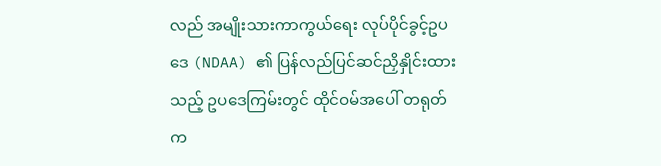လည် အမျိုးသားကာကွယ်ရေး လုပ်ပိုင်ခွင့်ဥပဒေ (NDAA) ၏ ပြန်လည်ပြင်ဆင်ညှိနှိုင်းထားသည့် ဥပဒေကြမ်းတွင် ထိုင်ဝမ်အပေါ် တရုတ်က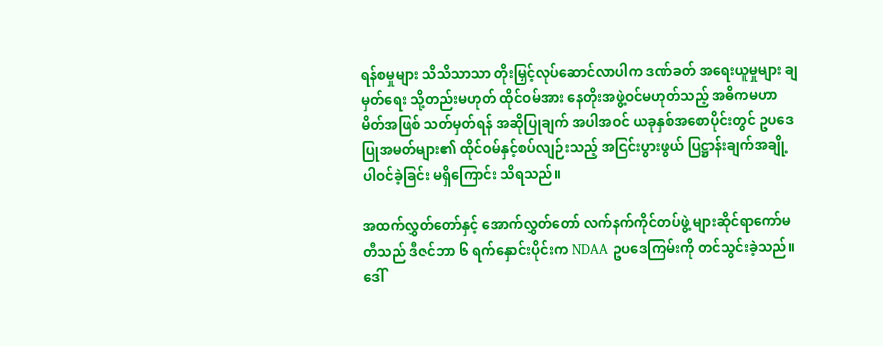ရန်စမှုများ သိသိသာသာ တိုးမြှင့်လုပ်ဆောင်လာပါက ဒဏ်ခတ် အရေးယူမှုများ ချမှတ်ရေး သို့တည်းမဟုတ် ထိုင်ဝမ်အား နေတိုးအဖွဲ့ဝင်မဟုတ်သည့် အဓိကမဟာမိတ်အဖြစ် သတ်မှတ်ရန် အဆိုပြုချက် အပါအဝင် ယခုနှစ်အစောပိုင်းတွင် ဥပဒေပြုအမတ်များ၏ ထိုင်ဝမ်နှင့်စပ်လျဉ်းသည့် အငြင်းပွားဖွယ် ပြဋ္ဌာန်းချက်အချို့ ပါဝင်ခဲ့ခြင်း မရှိကြောင်း သိရသည်။

အထက်လွှတ်တော်နှင့် အောက်လွှတ်တော် လက်နက်ကိုင်တပ်ဖွဲ့ များဆိုင်ရာကော်မတီသည် ဒီဇင်ဘာ ၆ ရက်နှောင်းပိုင်းက NDAA ဥပဒေကြမ်းကို တင်သွင်းခဲ့သည်။ ဒေါ်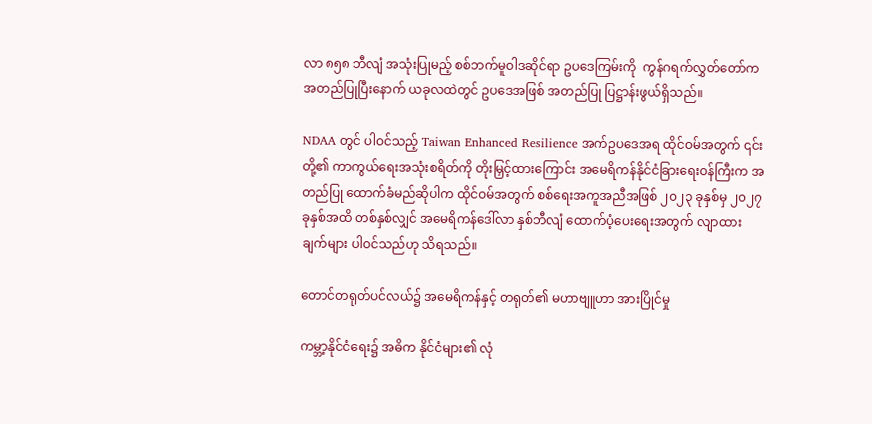လာ ၈၅၈ ဘီလျံ အသုံးပြုမည့် စစ်ဘက်မူဝါဒဆိုင်ရာ ဥပဒေကြမ်းကို  ကွန်ဂရက်လွှတ်တော်က အတည်ပြုပြီးနောက် ယခုလထဲတွင် ဥပဒေအဖြစ် အတည်ပြု ပြဋ္ဌာန်းဖွယ်ရှိသည်။

NDAA တွင် ပါဝင်သည့် Taiwan Enhanced Resilience အက်ဥပဒေအရ ထိုင်ဝမ်အတွက် ၎င်းတို့၏ ကာကွယ်ရေးအသုံးစရိတ်ကို တိုးမြှင့်ထားကြောင်း အမေရိကန်နိုင်ငံခြားရေးဝန်ကြီးက အတည်ပြု ထောက်ခံမည်ဆိုပါက ထိုင်ဝမ်အတွက် စစ်ရေးအကူအညီအဖြစ် ၂၀၂၃ ခုနှစ်မှ ၂၀၂၇ ခုနှစ်အထိ တစ်နှစ်လျှင် အမေရိကန်ဒေါ်လာ နှစ်ဘီလျံ ထောက်ပံ့ပေးရေးအတွက် လျာထားချက်များ ပါဝင်သည်ဟု သိရသည်။

တောင်တရုတ်ပင်လယ်၌ အမေရိကန်နှင့် တရုတ်၏ မဟာဗျူဟာ အားပြိုင်မှု

ကမ္ဘာ့နိုင်ငံရေး၌ အဓိက နိုင်ငံများ၏ လုံ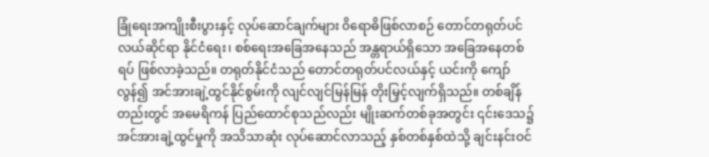ခြုံရေးအကျိုးစီးပွားနှင့် လုပ်ဆောင်ချက်များ ၀ိရောဓိဖြစ်လာစဉ် တောင်တရုတ်ပင်လယ်ဆိုင်ရာ နိုင်ငံရေး၊ စစ်ရေးအခြေအနေသည် အန္တရာယ်ရှိသော အခြေအနေတစ်ရပ် ဖြစ်လာခဲ့သည်။ တရုတ်နိုင်ငံသည် တောင်တရုတ်ပင်လယ်နှင့် ယင်းကို ကျော်လွန်၍ အင်အားချဲ့ထွင်နိုင်စွမ်းကို လျင်လျင်မြန်မြန် တိုးမြှင့်လျက်ရှိသည်။ တစ်ချိန်တည်းတွင် အမေရိကန် ပြည်ထောင်စုသည်လည်း မျိုးဆက်တစ်ခုအတွင်း ၎င်းဒေသ၌ အင်အားချဲ့ထွင်မှုကို အသိသာဆုံး လုပ်ဆောင်လာသည့် နှစ်တစ်နှစ်ထဲသို့ ချင်းနင်းဝင်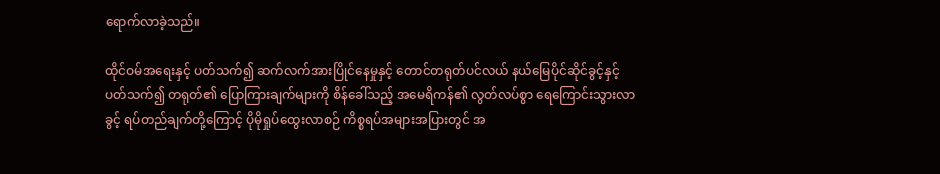ရောက်လာခဲ့သည်။

ထိုင်ဝမ်အရေးနှင့် ပတ်သက်၍ ဆက်လက်အားပြိုင်နေမှုနှင့် တောင်တရုတ်ပင်လယ် နယ်မြေပိုင်ဆိုင်ခွင့်နှင့် ပတ်သက်၍ တရုတ်၏ ပြောကြားချက်များကို စိန်ခေါ်သည့် အမေရိကန်၏ လွတ်လပ်စွာ ရေကြောင်းသွားလာခွင့် ရပ်တည်ချက်တို့ကြောင့် ပိုမိုရှုပ်ထွေးလာစဉ် ကိစ္စရပ်အများအပြားတွင် အ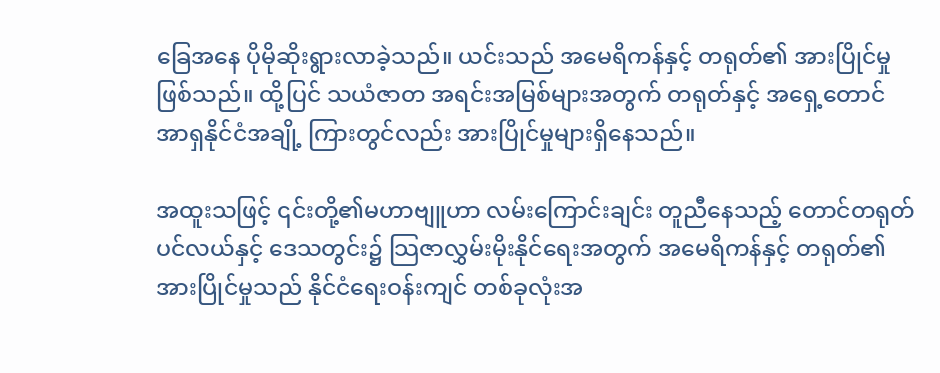ခြေအနေ ပိုမိုဆိုးရွားလာခဲ့သည်။ ယင်းသည် အမေရိကန်နှင့် တရုတ်၏ အားပြိုင်မှုဖြစ်သည်။ ထို့ပြင် သယံဇာတ အရင်းအမြစ်များအတွက် တရုတ်နှင့် အရှေ့တောင်အာရှနိုင်ငံအချို့ ကြားတွင်လည်း အားပြိုင်မှုများရှိနေသည်။

အထူးသဖြင့် ၎င်းတို့၏မဟာဗျူဟာ လမ်းကြောင်းချင်း တူညီနေသည့် တောင်တရုတ်ပင်လယ်နှင့် ဒေသတွင်း၌ သြဇာလွှမ်းမိုးနိုင်ရေးအတွက် အမေရိကန်နှင့် တရုတ်၏အားပြိုင်မှုသည် နိုင်ငံရေးဝန်းကျင် တစ်ခုလုံးအ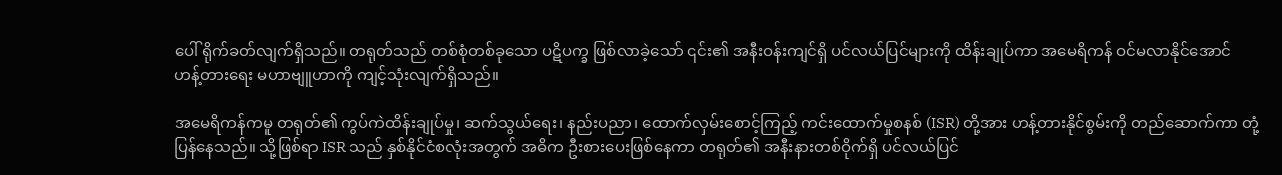ပေါ် ရိုက်ခတ်လျက်ရှိသည်။ တရုတ်သည် တစ်စုံတစ်ခုသော ပဋိပက္ခ ဖြစ်လာခဲ့သော် ၎င်း၏ အနီးဝန်းကျင်ရှိ ပင်လယ်ပြင်များကို ထိန်းချုပ်ကာ အမေရိကန် ဝင်မလာနိုင်အောင် ဟန့်တားရေး မဟာဗျူဟာကို ကျင့်သုံးလျက်ရှိသည်။

အမေရိကန်ကမူ တရုတ်၏ ကွပ်ကဲထိန်းချုပ်မှု၊ ဆက်သွယ်ရေး၊ နည်းပညာ၊ ထောက်လှမ်းစောင့်ကြည့် ကင်းထောက်မှုစနစ် (ISR) တို့အား ဟန့်တားနိုင်စွမ်းကို တည်ဆောက်ကာ တုံ့ပြန်နေသည်။ သို့ဖြစ်ရာ ISR သည် နှစ်နိုင်ငံစလုံးအတွက် အဓိက ဦးစားပေးဖြစ်နေကာ တရုတ်၏ အနီးနားတစ်ဝိုက်ရှိ ပင်လယ်ပြင်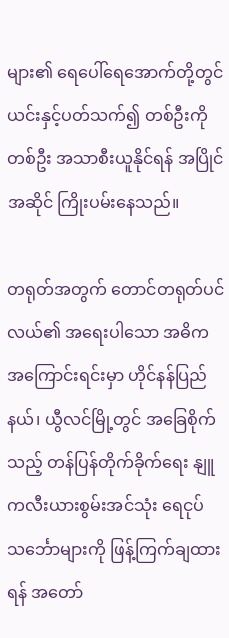များ၏ ရေပေါ်ရေအောက်တို့တွင် ယင်းနှင့်ပတ်သက်၍ တစ်ဦးကိုတစ်ဦး အသာစီးယူနိုင်ရန် အပြိုင်အဆိုင် ကြိုးပမ်းနေသည်။

တရုတ်အတွက် တောင်တရုတ်ပင်လယ်၏ အရေးပါသော အဓိက အကြောင်းရင်းမှာ ဟိုင်နန်ပြည်နယ်၊ ယွီလင်မြို့တွင် အခြေစိုက်သည့် တန်ပြန်တိုက်ခိုက်ရေး နျူကလီးယားစွမ်းအင်သုံး ရေငုပ်သင်္ဘောများကို ဖြန့်ကြက်ချထားရန် အတော်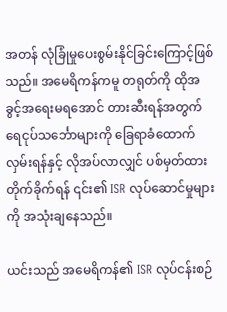အတန် လုံခြုံမှုပေးစွမ်းနိုင်ခြင်းကြောင့်ဖြစ်သည်။ အမေရိကန်ကမူ တရုတ်ကို ထိုအခွင့်အရေးမရအောင် တားဆီးရန်အတွက် ရေငုပ်သင်္ဘောများကို ခြေရာခံထောက်လှမ်းရန်နှင့် လိုအပ်လာလျှင် ပစ်မှတ်ထားတိုက်ခိုက်ရန် ၎င်း၏ ISR လုပ်ဆောင်မှုများကို အသုံးချနေသည်။

ယင်းသည် အမေရိကန်၏ ISR လုပ်ငန်းစဉ်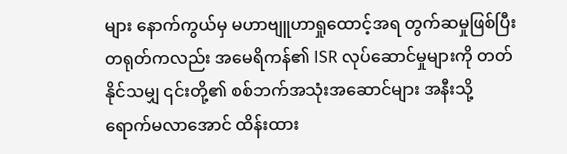များ နောက်ကွယ်မှ မဟာဗျူဟာရှုထောင့်အရ တွက်ဆမှုဖြစ်ပြီး တရုတ်ကလည်း အမေရိကန်၏ ISR လုပ်ဆောင်မှုများကို တတ်နိုင်သမျှ ၎င်းတို့၏ စစ်ဘက်အသုံးအဆောင်များ အနီးသို့ ရောက်မလာအောင် ထိန်းထား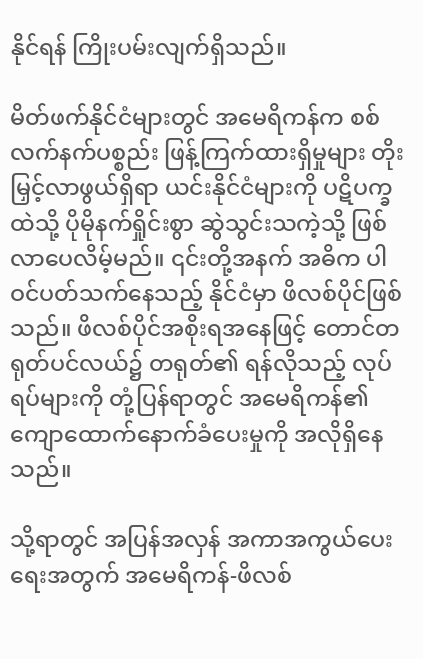နိုင်ရန် ကြိုးပမ်းလျက်ရှိသည်။

မိတ်ဖက်နိုင်ငံများတွင် အမေရိကန်က စစ်လက်နက်ပစ္စည်း ဖြန့်ကြက်ထားရှိမှုများ တိုးမြှင့်လာဖွယ်ရှိရာ ယင်းနိုင်ငံများကို ပဋိပက္ခထဲသို့ ပိုမိုနက်ရှိုင်းစွာ ဆွဲသွင်းသကဲ့သို့ ဖြစ်လာပေလိမ့်မည်။ ၎င်းတို့အနက် အဓိက ပါဝင်ပတ်သက်နေသည့် နိုင်ငံမှာ ဖိလစ်ပိုင်ဖြစ်သည်။ ဖိလစ်ပိုင်အစိုးရအနေဖြင့် တောင်တရုတ်ပင်လယ်၌ တရုတ်၏ ရန်လိုသည့် လုပ်ရပ်များကို တုံ့ပြန်ရာတွင် အမေရိကန်၏ ကျောထောက်နောက်ခံပေးမှုကို အလိုရှိနေသည်။

သို့ရာတွင် အပြန်အလှန် အကာအကွယ်ပေးရေးအတွက် အမေရိကန်-ဖိလစ်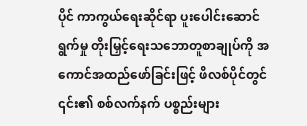ပိုင် ကာကွယ်ရေးဆိုင်ရာ ပူးပေါင်းဆောင်ရွက်မှု တိုးမြှင့်ရေးသဘောတူစာချုပ်ကို အကောင်အထည်ဖော်ခြင်းဖြင့် ဖိလစ်ပိုင်တွင် ၎င်း၏ စစ်လက်နက် ပစ္စည်းများ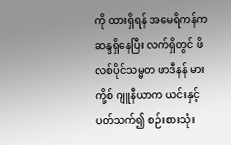ကို ထားရှိရန် အမေရိကန်က ဆန္ဒရှိနေပြီး လက်ရှိတွင် ဖိလစ်ပိုင်သမ္မတ ဖာဒီနန် မားကို့စ် ဂျူနီယာက ယင်းနှင့်ပတ်သက်၍ စဉ်းစားသုံး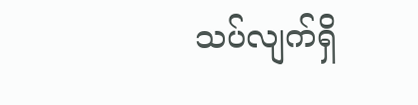သပ်လျက်ရှိ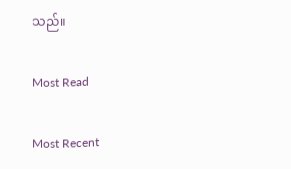သည်။

Most Read

Most Recent